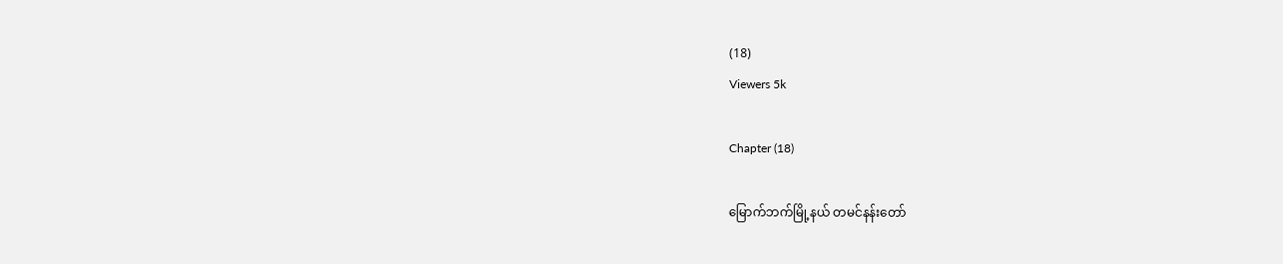(18)
Viewers 5k

Chapter (18)

မြောက်ဘက်မြို့နယ် တမင်နန်းတော်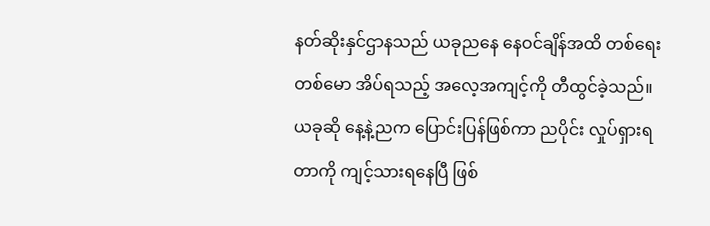နတ်ဆိုးနှင်ဌာနသည် ယခုညနေ နေဝင်ချိန်အထိ တစ်ရေးတစ်မော အိပ်ရသည့် အလေ့အကျင့်ကို တီထွင်ခဲ့သည်။ ယခုဆို နေ့နဲ့ညက ပြောင်းပြန်ဖြစ်ကာ ညပိုင်း လှုပ်ရှားရတာကို ကျင့်သားရနေပြီ ဖြစ်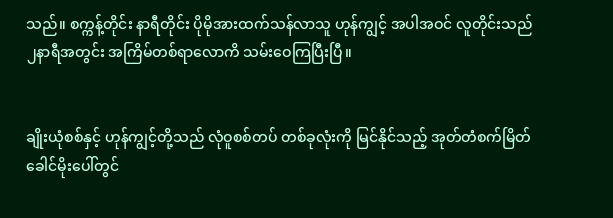သည်။ စက္ကန့်တိုင်း နာရီတိုင်း ပိုမိုအားထက်သန်လာသူ ဟုန်ကျွင့် အပါအဝင် လူတိုင်းသည် ၂နာရီအတွင်း အကြိမ်တစ်ရာလောကိ သမ်းဝေကြပြီးပြီ။


ချိုးယုံစစ်နှင့် ဟုန်ကျွင့်တို့သည် လုံဝူစစ်တပ် တစ်ခုလုံးကို မြင်နိုင်သည့် အုတ်တံစက်မြိတ် ခေါင်မိုးပေါ်တွင်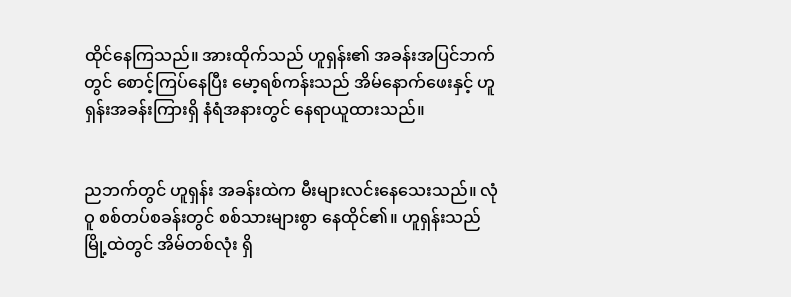ထိုင်နေကြသည်။ အားထိုက်သည် ဟူရှန်း၏ အခန်းအပြင်ဘက်တွင် စောင့်ကြပ်နေပြီး မော့ရစ်ကန်းသည် အိမ်နောက်ဖေးနှင့် ဟူရှန်းအခန်းကြားရှိ နံရံအနားတွင် နေရာယူထားသည်။


ညဘက်တွင် ဟူရှန်း အခန်းထဲက မီးများလင်းနေသေးသည်။ လုံဝူ စစ်တပ်စခန်းတွင် စစ်သားများစွာ နေထိုင်၏။ ဟူရှန်းသည် မြို့ထဲတွင် အိမ်တစ်လုံး ရှိ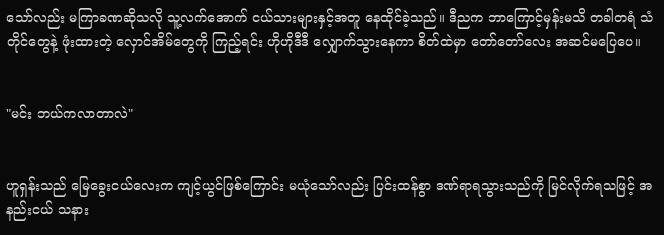သော်လည်း မကြာခဏဆိုသလို သူ့လက်အောက် ငယ်သားများနှင့်အတူ နေထိုင်ခဲ့သည်။ ဒီညက ဘာကြောင့်မှန်းမသိ တခါတရံ သံတိုင်တွေနဲ့ ဖုံးထားတဲ့ လှောင်အိမ်တွေကို ကြည့်ရင်း ဟိုဟိုဒီဒီ လျှောက်သွားနေကာ စိတ်ထဲမှာ တော်တော်လေး အဆင်မပြေပေ။


"မင်း ဘယ်ကလာတာလဲ"


ဟူရှန်းသည် မြေခွေးငယ်လေးက ကျင့်ယွင်ဖြစ်ကြောင်း မယုံသော်လည်း ပြင်းထန်စွာ ဒဏ်ရာရသွားသည်ကို မြင်လိုက်ရသဖြင့် အနည်းငယ် သနား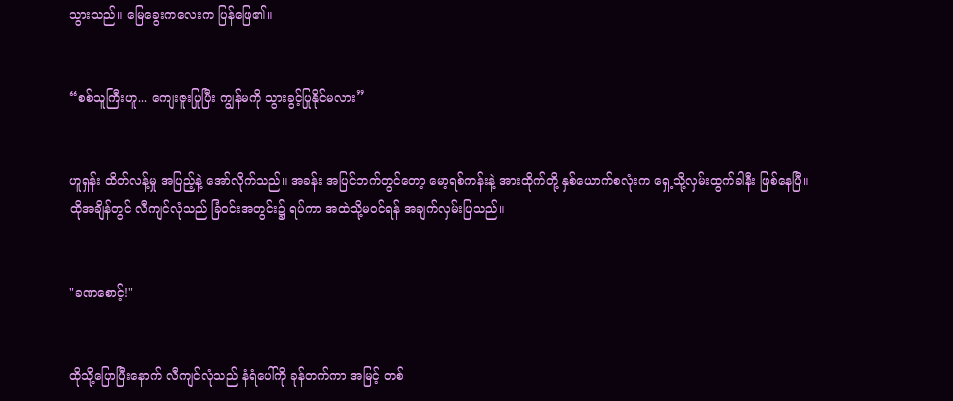သွားသည်။ မြေခွေးကလေးက ပြန်ဖြေ၏။


“စစ်သူကြီးဟူ... ကျေးဇူးပြုပြီး ကျွန်မကို သွားခွင့်ပြုနိုင်မလား”


ဟူရှန်း ထိတ်လန့်မှု အပြည့်နဲ့ အော်လိုက်သည်။ အခန်း အပြင်ဘက်တွင်တော့ မော့ရစ်ကန်းနဲ့ အားထိုက်တို့ နှစ်ယောက်စလုံးက ရှေ့သို့လှမ်းထွက်ခါနီး ဖြစ်နေပြီ။ ထိုအချိန်တွင် လီကျင်လုံသည် ခြံဝင်းအတွင်း၌ ရပ်ကာ အထဲသို့မဝင်ရန် အချက်လှမ်းပြသည်။


"ခဏစောင့်!"


ထိုသို့ပြောပြီးနောက် လီကျင်လုံသည် နံရံပေါ်ကို ခုန်တက်ကာ အမြင့် တစ်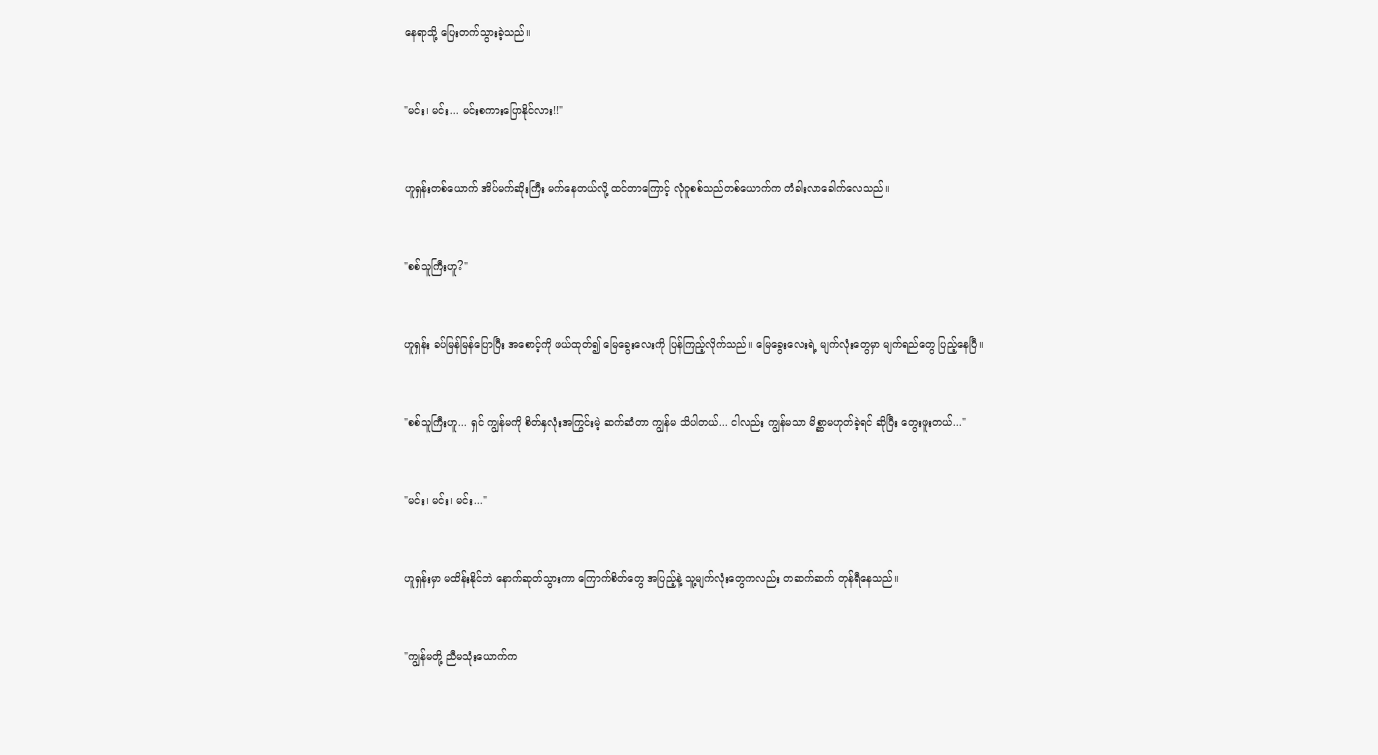နေရာသို့ ပြေးတက်သွားခဲ့သည်။


"မင်း၊ မင်း... မင်းစကားပြောနိုင်လား!!"


ဟူရှန်းတစ်ယောက် အိပ်မက်ဆိုးကြီး မက်နေတယ်လို့ ထင်တာကြောင့် လုံဝူစစ်သည်တစ်ယောက်က တံခါးလာခေါက်လေသည်။


"စစ်သူကြီးဟူ?"


ဟူရှန်း ခပ်မြန်မြန်ပြောပြီး အစောင့်ကို ဖယ်ထုတ်၍ မြေခွေးလေးကို ပြန်ကြည့်လိုက်သည်။ မြေခွေးလေးရဲ့ မျက်လုံးတွေမှာ မျက်ရည်တွေ ပြည့်နေပြီ။


"စစ်သူကြီးဟူ... ရှင် ကျွန်မကို စိတ်နှလုံးအကြွင်းမဲ့ ဆက်ဆံတာ ကျွန်မ သိပါတယ်... ငါလည်း ကျွန်မသာ မိစ္ဆာမဟုတ်ခဲ့ရင် ဆိုပြီး တွေးဖူးတယ်..."


"မင်း၊ မင်း၊ မင်း..."


ဟူရှန်းမှာ မထိန်းနိုင်ဘဲ နောက်ဆုတ်သွားကာ ကြောက်စိတ်တွေ အပြည့်နဲ့ သူ့မျက်လုံးတွေကလည်း တဆက်ဆက် တုန်ရီနေသည်။


"ကျွန်မတို့ ညီမသုံးယောက်က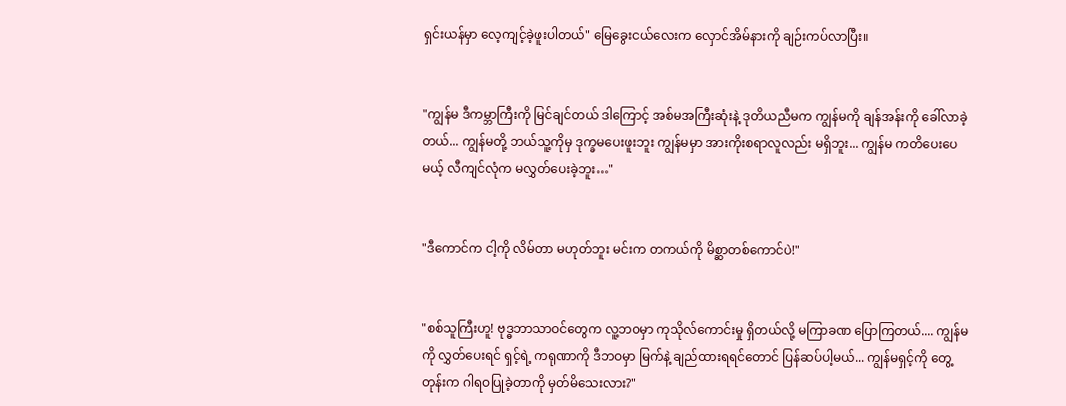ရှင်းယန်မှာ လေ့ကျင့်ခဲ့ဖူးပါတယ်" မြေခွေးငယ်လေးက လှောင်အိမ်နားကို ချဉ်းကပ်လာပြီး။


"ကျွန်မ ဒီကမ္ဘာကြီးကို မြင်ချင်တယ် ဒါကြောင့် အစ်မအကြီးဆုံးနဲ့ ဒုတိယညီမက ကျွန်မကို ချန်အန်းကို ခေါ်လာခဲ့တယ်... ကျွန်မတို့ ဘယ်သူ့ကိုမှ ဒုက္ခမပေးဖူးဘူး ကျွန်မမှာ အားကိုးစရာလူလည်း မရှိဘူး... ကျွန်မ ကတိပေးပေမယ့် လီကျင်လုံက မလွှတ်ပေးခဲ့ဘူး…"


"ဒီကောင်က ငါ့ကို လိမ်တာ မဟုတ်ဘူး မင်းက တကယ်ကို မိစ္ဆာတစ်ကောင်ပဲ!"


"စစ်သူကြီးဟူ! ဗုဒ္ဓဘာသာဝင်တွေက လူ့ဘ၀မှာ ကုသိုလ်ကောင်းမှု ရှိတယ်လို့ မကြာခဏ ပြောကြတယ်.... ကျွန်မကို လွှတ်ပေးရင် ရှင့်ရဲ့ ကရုဏာကို ဒီဘဝမှာ မြက်နဲ့ ချည်ထားရရင်တောင် ပြန်ဆပ်ပါ့မယ်... ကျွန်မရှင့်ကို တွေ့တုန်းက ဂါရဝပြုခဲ့တာကို မှတ်မိသေးလား?"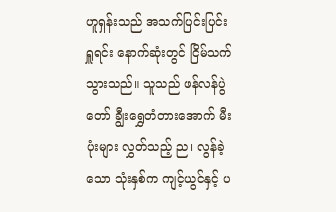ဟူရှန်းသည် အသက်ပြင်းပြင်းရှူရင်း နောက်ဆုံးတွင် ငြိမ်သက်သွားသည်။ သူသည် ဖန်လန်ပွဲတော် ချွီးရွှေတံတားအောက် မီးပုံးများ လွှတ်သည့် ည၊ လွန်ခဲ့သော သုံးနှစ်က ကျင့်ယွင်နှင့် ပ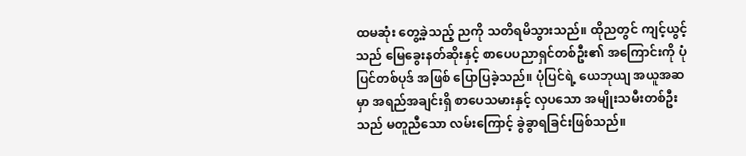ထမဆုံး တွေ့ခဲ့သည့် ညကို သတိရမိသွားသည်။ ထိုညတွင် ကျင့်ယွင့်သည် မြေခွေးနတ်ဆိုးနှင့် စာပေပညာရှင်တစ်ဦး၏ အကြောင်းကို ပုံပြင်တစ်ပုဒ် အဖြစ် ပြောပြခဲ့သည်။ ပုံပြင်ရဲ့ ယေဘုယျ အယူအဆမှာ အရည်အချင်းရှိ စာပေသမားနှင့် လှပသော အမျိုးသမီးတစ်ဦးသည် မတူညီသော လမ်းကြောင့် ခွဲခွာရခြင်းဖြစ်သည်။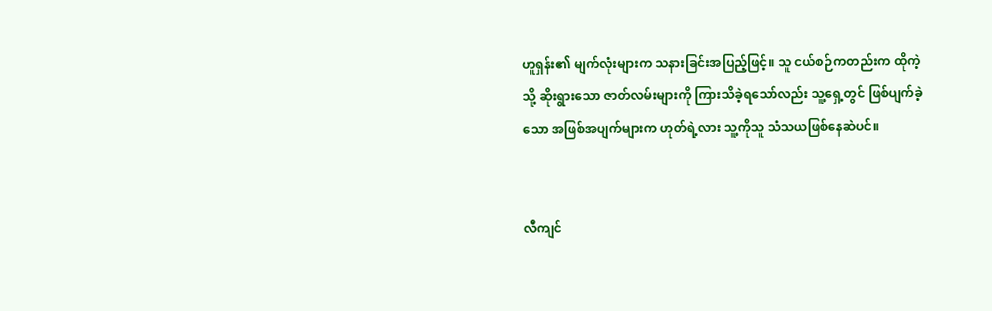ဟူရှန်း၏ မျက်လုံးများက သနားခြင်းအပြည့်ဖြင့်။ သူ ငယ်စဉ်ကတည်းက ထိုကဲ့သို့ ဆိုးရွားသော ဇာတ်လမ်းများကို ကြားသိခဲ့ရသော်လည်း သူ့ရှေ့တွင် ဖြစ်ပျက်ခဲ့သော အဖြစ်အပျက်များက ဟုတ်ရဲ့လား သူ့ကိုသူ သံသယဖြစ်နေဆဲပင်။


လီကျင်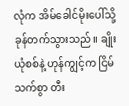လုံက အိမ်ခေါင်မိုးပေါ်သို့ ခုန်တက်သွားသည်။ ချိုးယုံစစ်နဲ့ ဟုန်ကျွင့်က ငြိမ်သက်စွာ တီး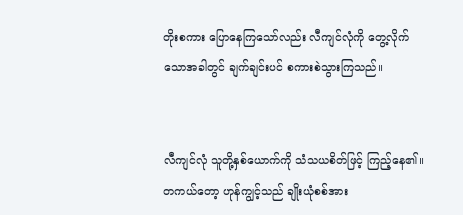တိုးစကား ပြောနေကြသော်လည်း လီကျင်လုံကို တွေ့လိုက်သောအခါတွင် ချက်ချင်းပင် စကားစဲသွားကြသည်။


လီကျင်လုံ သူတို့နှစ်ယောက်ကို သံသယစိတ်ဖြင့် ကြည့်နေ၏။ တကယ်တော့ ဟုန်ကျွင့်သည် ချိုးယုံစစ်အား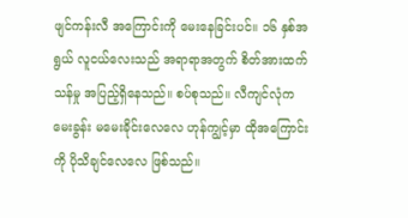ဖျင်ကန်းလီ အကြောင်းကို မေးနေခြင်းပင်။ ၁၆ နှစ်အရွယ် လူငယ်လေးသည် အရာရာအတွက် စိတ်အားထက်သန်မှု အပြည့်ရှိနေသည်။ စပ်စုသည်။ လီကျင်လုံက မေးခွန်း မမေးခိုင်းလေလေ ဟုန်ကျွင့်မှာ ထိုအကြောင်းကို ပိုသိချင်လေလေ ဖြစ်သည်။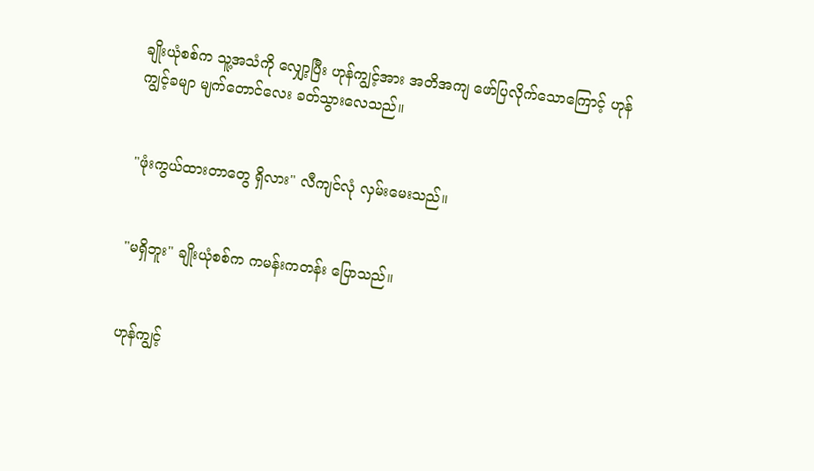ချိုးယုံစစ်က သူ့အသံကို လျှော့ပြီး ဟုန်ကျွင့်အား အတိအကျ ဖော်ပြလိုက်သောကြောင့် ဟုန်ကျွင့်ခမျာ မျက်တောင်လေး ခတ်သွားလေသည်။


"ဖုံးကွယ်ထားတာတွေ ရှိလား" လီကျင်လုံ လှမ်းမေးသည်။


"မရှိဘူး" ချိုးယုံစစ်က ကမန်းကတန်း ပြောသည်။


ဟုန်ကျွင့်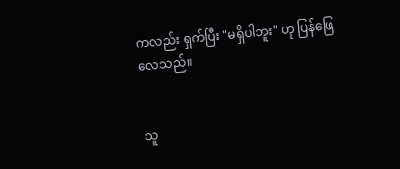ကလည်း ရှက်ပြီး "မရှိပါဘူး" ဟု ပြန်ဖြေလေသည်။


သူ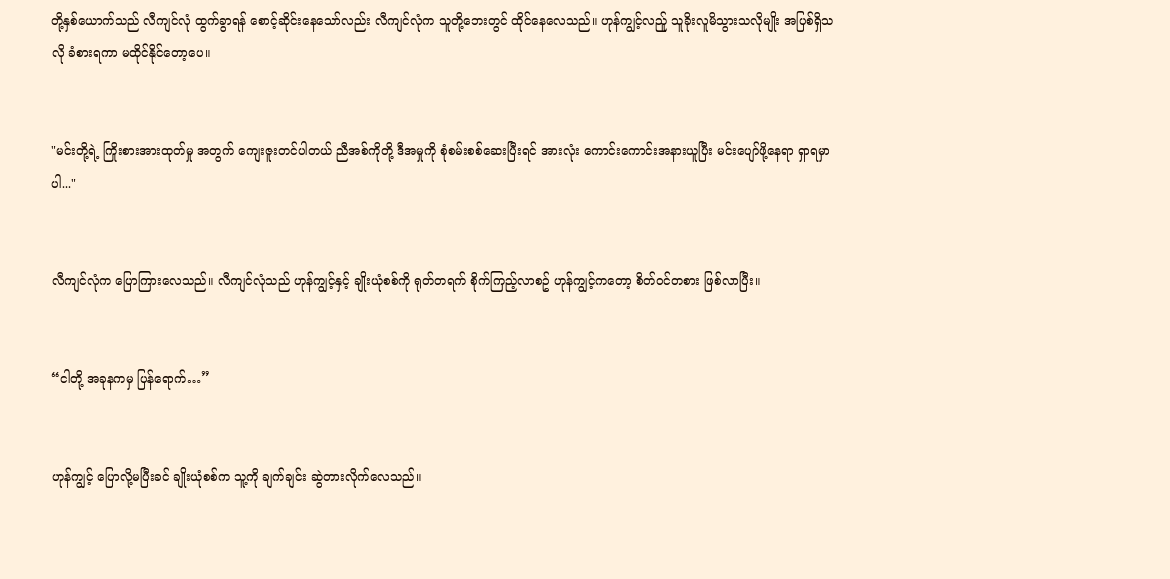တို့နှစ်ယောက်သည် လီကျင်လုံ ထွက်ခွာရန် စောင့်ဆိုင်းနေသော်လည်း လီကျင်လုံက သူတို့ဘေးတွင် ထိုင်နေလေသည်။ ဟုန်ကျွင့်လည်ူ သူခိုးလူမိသွားသလိုမျိုး အပြစ်ရှိသလို ခံစားရကာ မထိုင်နိုင်တော့ပေ။


"မင်းတို့ရဲ့ ကြိုးစားအားထုတ်မှု အတွက် ကျေးဇူးတင်ပါတယ် ညီအစ်ကိုတို့ ဒီအမှုကို စုံစမ်းစစ်ဆေးပြီးရင် အားလုံး ကောင်းကောင်းအနားယူပြီး မင်းပျော်ဖို့နေရာ ရှာရမှာပါ..."


လီကျင်လုံက ပြောကြားလေသည်။ လီကျင်လုံသည် ဟုန်ကျွင့်နှင့် ချိုးယုံစစ်ကို ရုတ်တရက် စိုက်ကြည့်လာစဥ် ဟုန်ကျွင့်ကတော့ စိတ်ဝင်တစား ဖြစ်လာပြီး။


“ငါတို့ အခုနကမှ ပြန်ရောက်…”


ဟုန်ကျွင့် ပြောလို့မပြီးခင် ချိုးယုံစစ်က သူ့ကို ချက်ချင်း ဆွဲတားလိုက်လေသည်။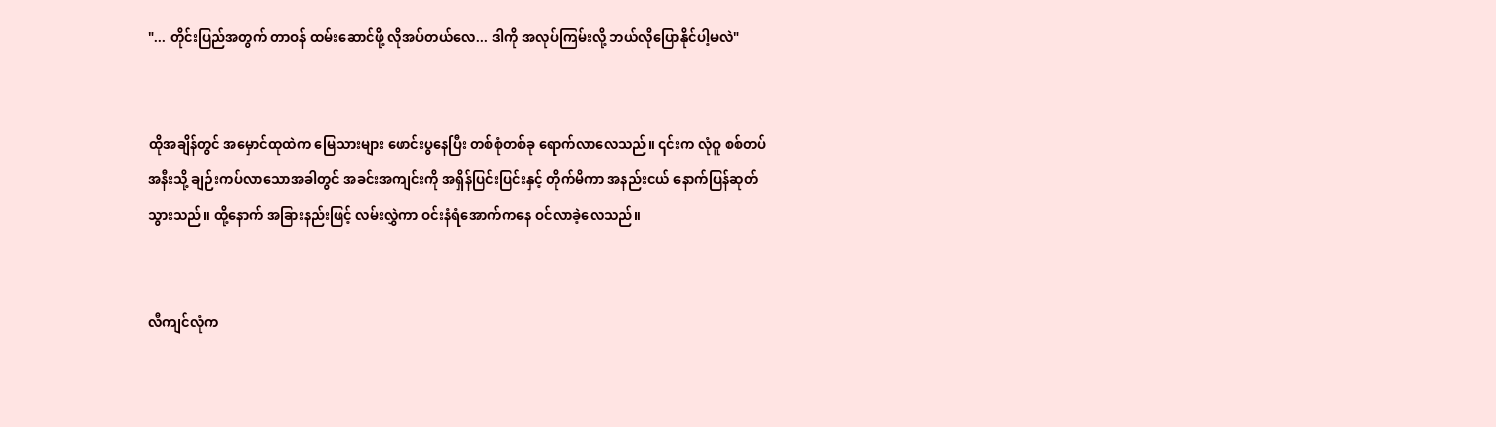"... တိုင်းပြည်အတွက် တာဝန် ထမ်းဆောင်ဖို့ လိုအပ်တယ်လေ... ဒါကို အလုပ်ကြမ်းလို့ ဘယ်လိုပြောနိုင်ပါ့မလဲ"


ထိုအချိန်တွင် အမှောင်ထုထဲက မြေသားများ ဖောင်းပွနေပြီး တစ်စုံတစ်ခု ရောက်လာလေသည်။ ၎င်းက လုံဝူ စစ်တပ်အနီးသို့ ချဉ်းကပ်လာသောအခါတွင် အခင်းအကျင်းကို အရှိန်ပြင်းပြင်းနှင့် တိုက်မိကာ အနည်းငယ် နောက်ပြန်ဆုတ်သွားသည်။ ထို့နောက် အခြားနည်းဖြင့် လမ်းလွှဲကာ ဝင်းနံရံအောက်ကနေ ဝင်လာခဲ့လေသည်။


လီကျင်လုံက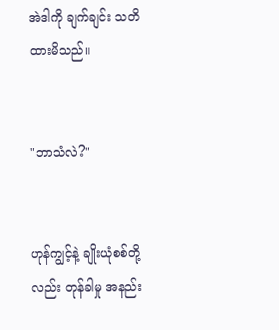အဲဒါကို ချက်ချင်း သတိထားမိသည်။


"ဘာသံလဲ?"


ဟုန်ကျွင့်နဲ့ ချိုးယုံစစ်တို့လည်း တုန်ခါမှု အနည်း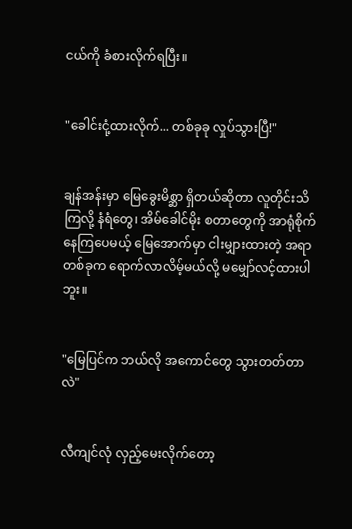ငယ်ကို ခံစားလိုက်ရပြီး။


"ခေါင်းငုံ့ထားလိုက်... တစ်ခုခု လှုပ်သွားပြီ!"


ချန်အန်းမှာ မြေခွေးမိစ္ဆာ ရှိတယ်ဆိုတာ လူတိုင်းသိကြလို့ နံရံတွေ၊ အိမ်ခေါင်မိုး စတာတွေကို အာရုံစိုက်နေကြပေမယ့် မြေအောက်မှာ ငါးမျှားထားတဲ့ အရာတစ်ခုက ရောက်လာလိမ့်မယ်လို့ မမျှော်လင့်ထားပါဘူး။


"မြေပြင်က ဘယ်လို အကောင်တွေ သွားတတ်တာလဲ"


လီကျင်လုံ လှည့်မေးလိုက်တော့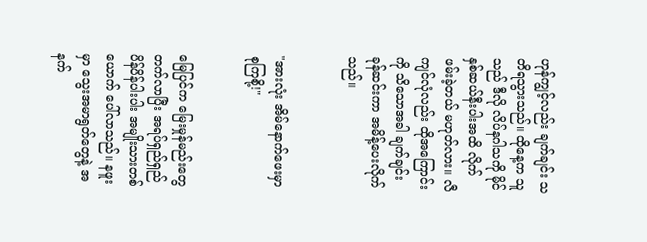ဟုန်ကျွင့်လည်း ချက်ချင်း သတိရသွားသည်။ ထိုနေ့က သူသည် ဒီလို လိပ်နဂါသကို မိုင်နှစ်ဆယ်နီးပါးအထိ လိုက်ဖမ်းခဲ့တယ် မဟုတ်လား။ လီကျင်လုံလည်း ထိုအကြောင်းကို သိသောအခါ ချက်ချင်း ခုန်ဆင်းကာ အမိန့်ပေးလိုက်သည်။


"အားလုံး အိမ်နောက်ဖေးမှာ စုကြစို့!"


မြေပြင်က မြေးမှုန်မည်းတွေ တက်လာပြီး အရပ်ရှည်ရှည် ပိန်ပိန်ပါးပါး အမျိုးသားတစ်ယောက် ပေါ်လာသည်။ နဖူးမှာ သွေးအမာရွတ်တွေနဲ့ အနက်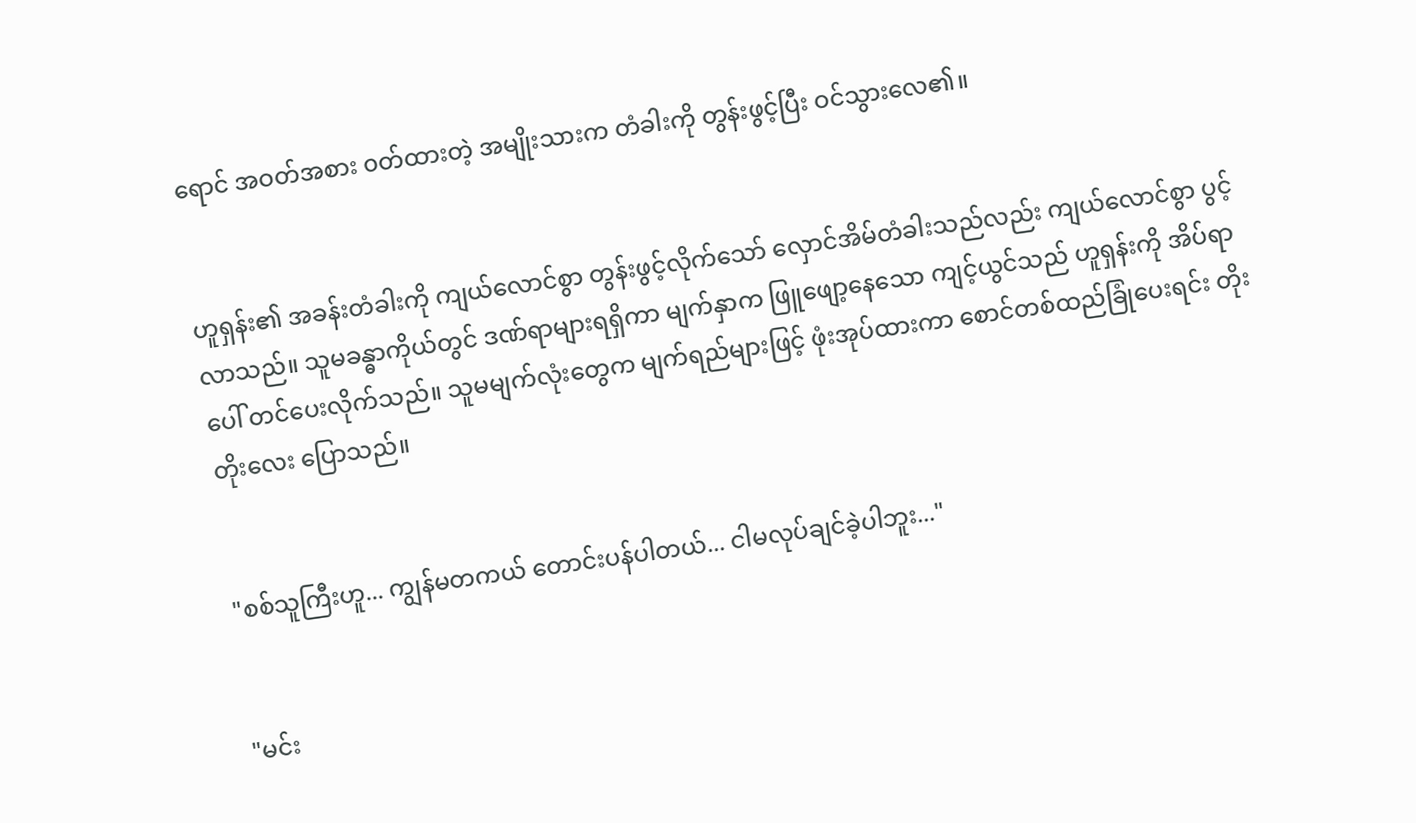ရောင် အဝတ်အစား ၀တ်ထားတဲ့ အမျိုးသားက တံခါးကို တွန်းဖွင့်ပြီး ဝင်သွားလေ၏။


ဟူရှန်း၏ အခန်းတံခါးကို ကျယ်လောင်စွာ တွန်းဖွင့်လိုက်သော် လှောင်အိမ်တံခါးသည်လည်း ကျယ်လောင်စွာ ပွင့်လာသည်။ သူမခန္ဓာကိုယ်တွင် ဒဏ်ရာများရရှိကာ မျက်နှာက ဖြူဖျော့နေသော ကျင့်ယွင်သည် ဟူရှန်းကို အိပ်ရာပေါ် တင်ပေးလိုက်သည်။ သူမမျက်လုံးတွေက မျက်ရည်များဖြင့် ဖုံးအုပ်ထားကာ စောင်တစ်ထည်ခြုံပေးရင်း တိုးတိုးလေး ပြောသည်။


"စစ်သူကြီးဟူ... ကျွန်မတကယ် တောင်းပန်ပါတယ်... ငါမလုပ်ချင်ခဲ့ပါဘူး..."


"မင်း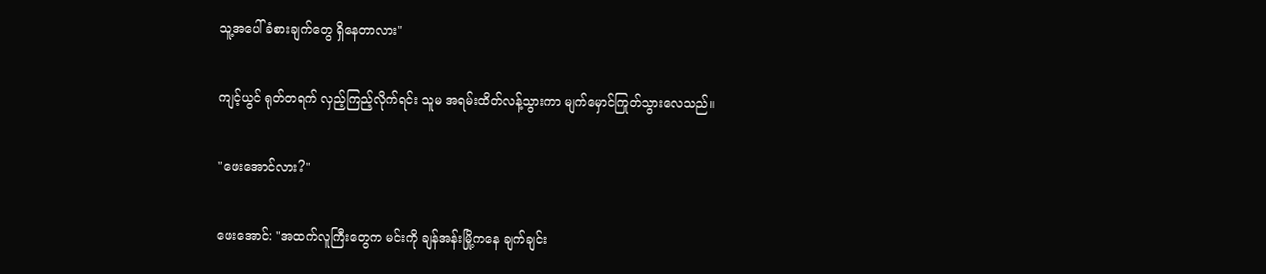သူ့အပေါ် ခံစားချက်တွေ ရှိနေတာလား"


ကျင့်ယွင် ရုတ်တရက် လှည့်ကြည့်လိုက်ရင်း သူမ အရမ်းထိတ်လန့်သွားကာ မျက်မှောင်ကြုတ်သွားလေသည်။


"ဖေးအောင်လား?"


ဖေးအောင်: "အထက်လူကြီးတွေက မင်းကို ချန်အန်းမြို့ကနေ ချက်ချင်း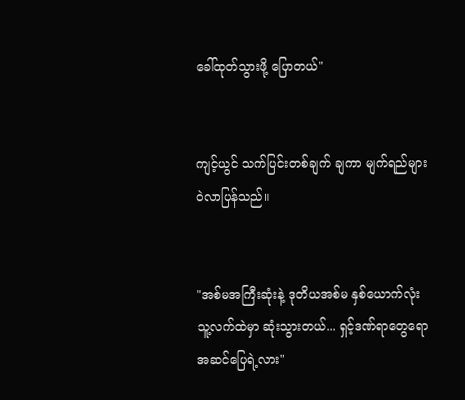ခေါ်ထုတ်သွားဖို့ ပြောတယ်"


ကျင့်ယွင် သက်ပြင်းတစ်ချက် ချကာ မျက်ရည်များ ဝဲလာပြန်သည်။


"အစ်မအကြီးဆုံးနဲ့ ဒုတိယအစ်မ နှစ်ယောက်လုံး သူ့လက်ထဲမှာ ဆုံးသွားတယ်... ရှင့်ဒဏ်ရာတွေရော အဆင်ပြေရဲ့လား"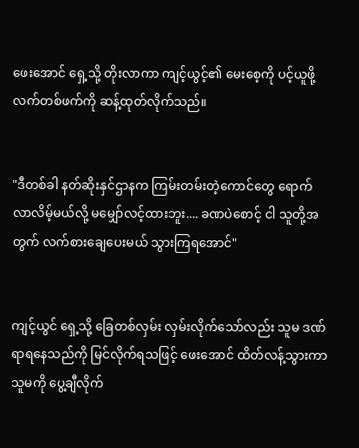ဖေးအောင် ရှေ့သို့ တိုးလာကာ ကျင့်ယွင့်၏ မေးစေ့ကို ပင့်ယူဖို့ လက်တစ်ဖက်ကို ဆန့်ထုတ်လိုက်သည်။


"ဒီတစ်ခါ နတ်ဆိုးနှင်ဌာနက ကြမ်းတမ်းတဲ့ကောင်တွေ ရောက်လာလိမ့်မယ်လို့ မမျှော်လင့်ထားဘူး.... ခဏပဲစောင့် ငါ သူတို့အတွက် လက်စားချေပေးမယ် သွားကြရအောင်"


ကျင့်ယွင် ရှေ့သို့ ခြေတစ်လှမ်း လှမ်းလိုက်သော်လည်း သူမ ဒဏ်ရာရနေသည်ကို မြင်လိုက်ရသဖြင့် ဖေးအောင် ထိတ်လန့်သွားကာ သူမကို ပွေ့ချီလိုက်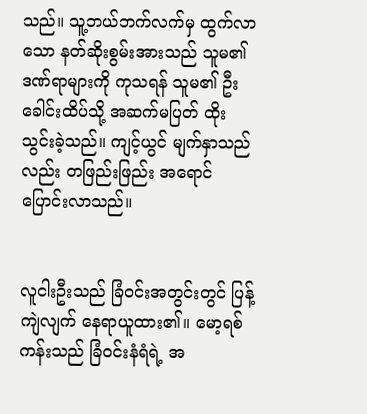သည်။ သူ့ဘယ်ဘက်လက်မှ ထွက်လာသော နတ်ဆိုးစွမ်းအားသည် သူမ၏ ဒဏ်ရာများကို ကုသရန် သူမ၏ ဦးခေါင်းထိပ်သို့ အဆက်မပြတ် ထိုးသွင်းခဲ့သည်။ ကျင့်ယွင် မျက်နှာသည်လည်း တဖြည်းဖြည်း အရောင်ပြောင်းလာသည်။


လူငါးဦးသည် ခြံဝင်းအတွင်းတွင် ပြန့်ကျဲလျက် နေရာယူထား၏။ မော့ရစ်ကန်းသည် ခြံဝင်းနံရံရဲ့ အ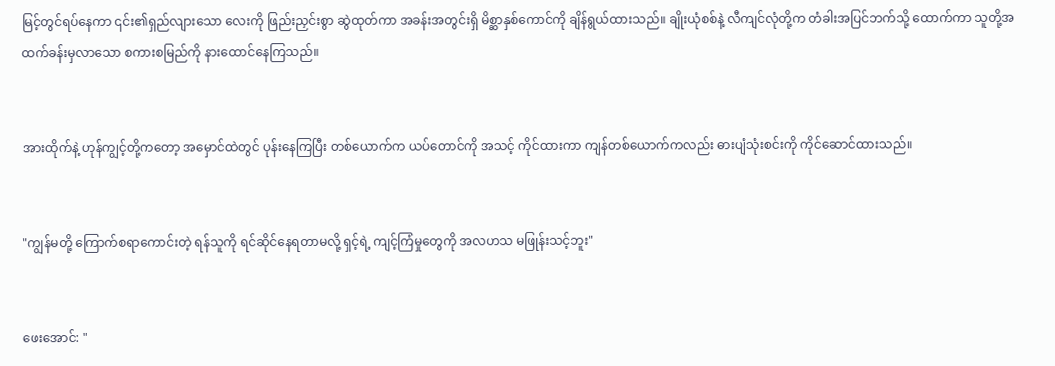မြင့်တွင်ရပ်နေကာ ၎င်း၏ရှည်လျားသော လေးကို ဖြည်းညှင်းစွာ ဆွဲထုတ်ကာ အခန်းအတွင်းရှိ မိစ္ဆာနှစ်ကောင်ကို ချိန်ရွယ်ထားသည်။ ချိုးယုံစစ်နဲ့ လီကျင်လုံတို့က တံခါးအပြင်ဘက်သို့ ထောက်ကာ သူတို့အထက်ခန်းမှလာသော စကားစမြည်ကို နားထောင်နေကြသည်။


အားထိုက်နဲ့ ဟုန်ကျွင့်တို့ကတော့ အမှောင်ထဲတွင် ပုန်းနေကြပြီး တစ်ယောက်က ယပ်တောင်ကို အသင့် ကိုင်ထားကာ ကျန်တစ်ယောက်ကလည်း ဓားပျံသုံးစင်းကို ကိုင်ဆောင်ထားသည်။


"ကျွန်မတို့ ကြောက်စရာကောင်းတဲ့ ရန်သူကို ရင်ဆိုင်နေရတာမလို့ ရှင့်ရဲ့ ကျင့်ကြံမှုတွေကို အလဟသ မဖြုန်းသင့်ဘူး"


ဖေးအောင်: "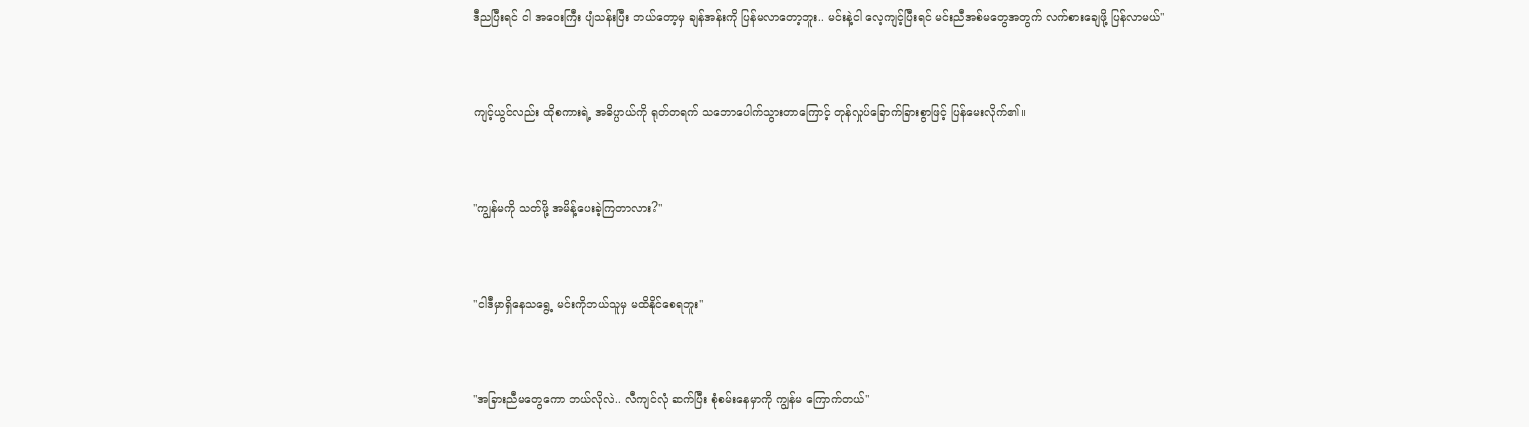ဒီညပြီးရင် ငါ အဝေးကြီး ပျံသန်းပြီး ဘယ်တော့မှ ချန်အန်းကို ပြန်မလာတော့ဘူး.. မင်းနဲ့ငါ လေ့ကျင့်ပြီးရင် မင်းညီအစ်မတွေအတွက် လက်စားချေဖို့ ပြန်လာမယ်"


ကျင့်ယွင်လည်း ထိုစကားရဲ့ အဓိပ္ပာယ်ကို ရုတ်တရက် သဘောပေါက်သွားတာကြောင့် တုန်လှုပ်ခြောက်ခြားစွာဖြင့် ပြန်မေးလိုက်၏။


"ကျွန်မကို သတ်ဖို့ အမိန့်ပေးခဲ့ကြတာလား?"


"ငါဒီမှာရှိနေသရွေ့ မင်းကိုဘယ်သူမှ မထိနိုင်စေရဘူး"


"အခြားညီမတွေကော ဘယ်လိုလဲ.. လီကျင်လုံ ဆက်ပြီး စုံစမ်းနေမှာကို ကျွန်မ ကြောက်တယ်"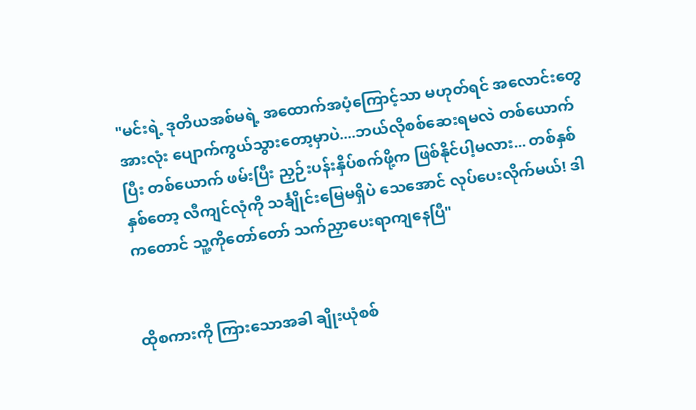"မင်းရဲ့ ဒုတိယအစ်မရဲ့ အထောက်အပံ့ကြောင့်သာ မဟုတ်ရင် အလောင်းတွေ အားလုံး ပျောက်ကွယ်သွားတော့မှာပဲ....ဘယ်လိုစစ်ဆေးရမလဲ တစ်ယောက်ပြီး တစ်ယောက် ဖမ်းပြီး ညှဉ်းပန်းနှိပ်စက်ဖို့က ဖြစ်နိုင်ပါ့မလား... တစ်နှစ်နှစ်တော့ လီကျင်လုံကို သင်္ချိုင်းမြေမရှိပဲ သေအောင် လုပ်ပေးလိုက်မယ်! ဒါကတောင် သူ့ကိုတော်တော် သက်ညှာပေးရာကျနေပြီ"


ထိုစကားကို ကြားသောအခါ ချိုးယုံစစ်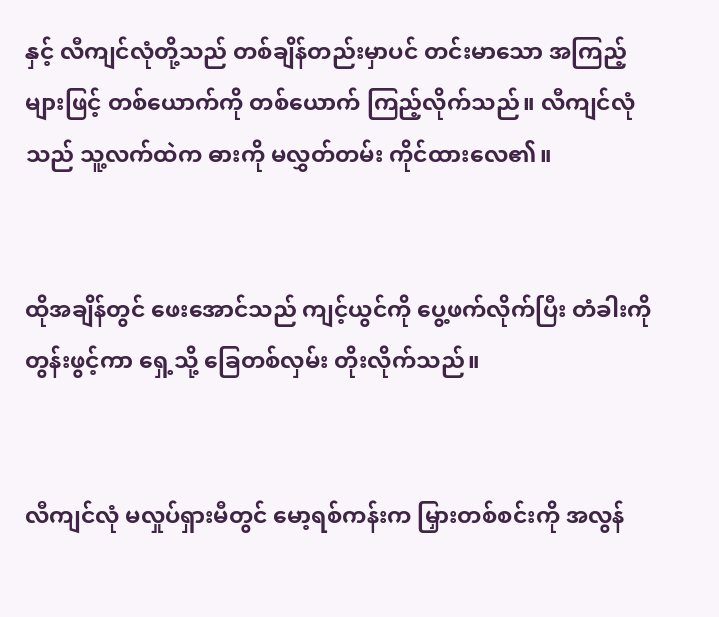နှင့် လီကျင်လုံတို့သည် တစ်ချိန်တည်းမှာပင် တင်းမာသော အကြည့်များဖြင့် တစ်ယောက်ကို တစ်ယောက် ကြည့်လိုက်သည်။ လီကျင်လုံသည် သူ့လက်ထဲက ဓားကို မလွှတ်တမ်း ကိုင်ထားလေ၏။


ထိုအချိန်တွင် ဖေးအောင်သည် ကျင့်ယွင်ကို ပွေ့ဖက်လိုက်ပြီး တံခါးကို တွန်းဖွင့်ကာ ရှေ့သို့ ခြေတစ်လှမ်း တိုးလိုက်သည်။


လီကျင်လုံ မလှုပ်ရှားမီတွင် မော့ရစ်ကန်းက မြှားတစ်စင်းကို အလွန်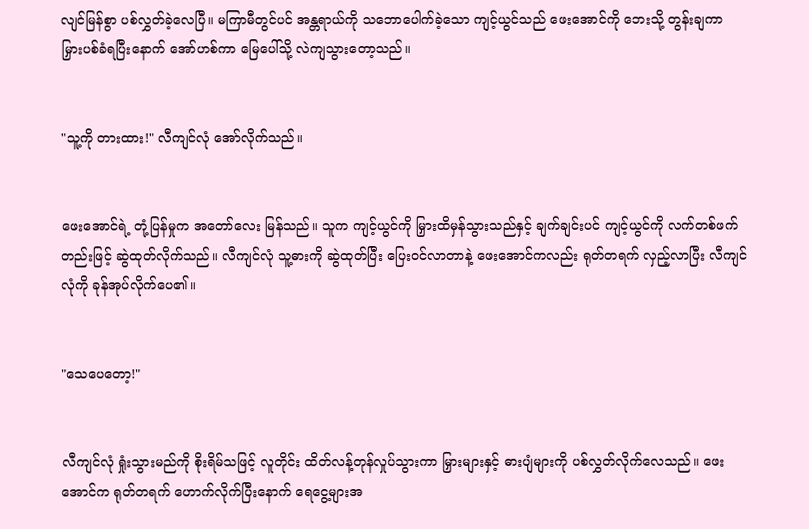လျင်မြန်စွာ ပစ်လွှတ်ခဲ့လေပြီ။ မကြာမီတွင်ပင် အန္တရာယ်ကို သဘောပေါက်ခဲ့သော ကျင့်ယွင်သည် ဖေးအောင်ကို ဘေးသို့ တွန်းချကာ မြှားပစ်ခံရပြီးနောက် အော်ဟစ်ကာ မြေပေါ်သို့ လဲကျသွားတော့သည်။


"သူ့ကို တားထား!" လီကျင်လုံ အော်လိုက်သည်။


ဖေးအောင်ရဲ့ တုံ့ပြန်မှုက အတော်လေး မြန်သည်။ သူက ကျင့်ယွင်ကို မြှားထိမှန်သွားသည်နှင့် ချက်ချင်းပင် ကျင့်ယွင်ကို လက်တစ်ဖက်တည်းဖြင့် ဆွဲထုတ်လိုက်သည်။ လီကျင်လုံ သူ့ဓားကို ဆွဲထုတ်ပြီး ပြေးဝင်လာတာနဲ့ ဖေးအောင်ကလည်း ရုတ်တရက် လှည့်လာပြီး လီကျင်လုံကို ခုန်အုပ်လိုက်ပေ၏။


"သေပေတော့!"


လီကျင်လုံ ရှုံးသွားမည်ကို စိုးရိမ်သဖြင့် လူတိုင်း ထိတ်လန့်တုန်လှုပ်သွားကာ မြှားများနှင့် ဓားပျံများကို ပစ်လွှတ်လိုက်လေသည်။ ဖေးအောင်က ရုတ်တရက် ဟောက်လိုက်ပြီးနောက် ရေငွေ့များအ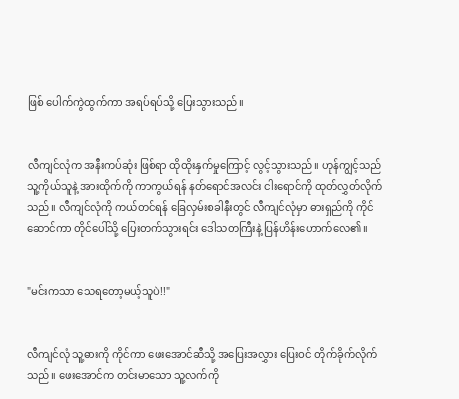ဖြစ် ပေါက်ကွဲထွက်ကာ အရပ်ရပ်သို့ ပြေးသွားသည်။


လီကျင်လုံက အနီးကပ်ဆုံး ဖြစ်ရာ ထိုထိုးနှက်မှုကြောင့် လွင့်သွားသည်။ ဟုန်ကျွင့်သည် သူ့ကိုယ်သူနဲ့ အားထိုက်ကို ကာကွယ်ရန် နတ်ရောင်အလင်း ငါးရောင်ကို ထုတ်လွှတ်လိုက်သည်။ လီကျင်လုံကို ကယ်တင်ရန် ခြေလှမ်းစခါနီးတွင် လီကျင်လုံမှာ ဓားရှည်ကို ကိုင်ဆောင်ကာ တိုင်ပေါ်သို့ ပြေးတက်သွားရင်း ဒေါသတကြီးနဲ့ ပြန်ဟိန်းဟောက်လေ၏။


"မင်းကသာ သေရတော့မယ့်သူပဲ!!"


လီကျင်လုံ သူ့ဓားကို ကိုင်ကာ ဖေးအောင်ဆီသို့ အပြေးအလွှား ပြေးဝင် တိုက်ခိုက်လိုက်သည်။ ဖေးအောင်က တင်းမာသော သူ့လက်ကို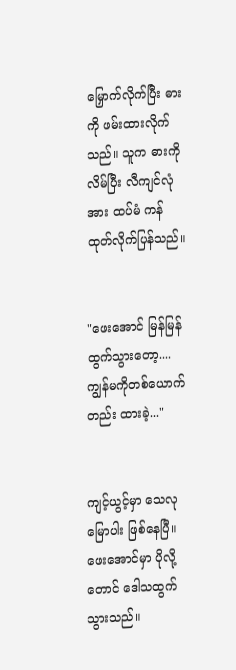မြှောက်လိုက်ပြီး ဓားကို ဖမ်းထားလိုက်သည်။ သူက ဓားကို လိမ်ပြီး လီကျင်လုံအား ထပ်မံ ကန်ထုတ်လိုက်ပြန်သည်။


"ဖေးအောင် မြန်မြန်ထွက်သွားတော့....ကျွန်မကိုတစ်ယောက်တည်း ထားခဲ့..."


ကျင့်ယွင့်မှာ သေလုမြောပါး ဖြစ်နေပြီ။ ဖေးအောင်မှာ ပိုလို့တောင် ဒေါသထွက်သွားသည်။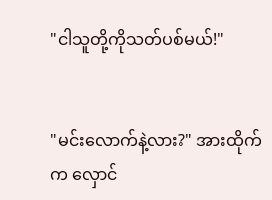"ငါသူတို့ကိုသတ်ပစ်မယ်!"


"မင်းလောက်နဲ့လား?" အားထိုက်က လှောင်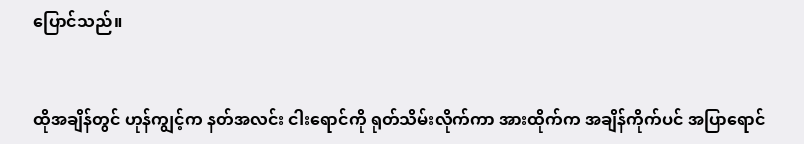ပြောင်သည်။


ထိုအချိန်တွင် ဟုန်ကျွင့်က နတ်အလင်း ငါးရောင်ကို ရုတ်သိမ်းလိုက်ကာ အားထိုက်က အချိန်ကိုက်ပင် အပြာရောင်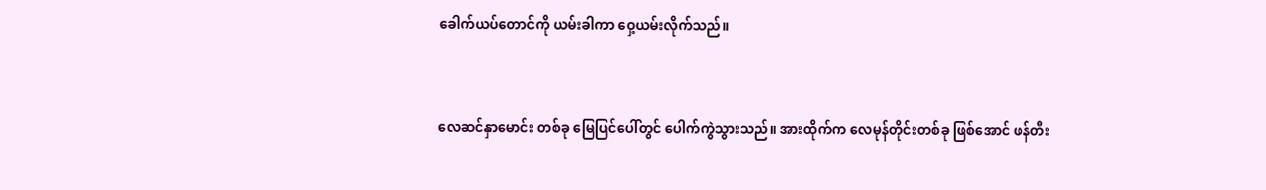ခေါက်ယပ်တောင်ကို ယမ်းခါကာ ဝှေ့ယမ်းလိုက်သည်။


လေဆင်နှာမောင်း တစ်ခု မြေပြင်ပေါ်တွင် ပေါက်ကွဲသွားသည်။ အားထိုက်က လေမုန်တိုင်းတစ်ခု ဖြစ်အောင် ဖန်တီး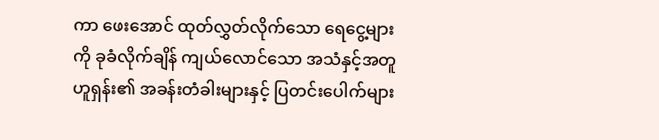ကာ ဖေးအောင် ထုတ်လွှတ်လိုက်သော ရေငွေ့များကို ခုခံလိုက်ချိန် ကျယ်လောင်သော အသံနှင့်အတူ ဟူရှန်း၏ အခန်းတံခါးများနှင့် ပြတင်းပေါက်များ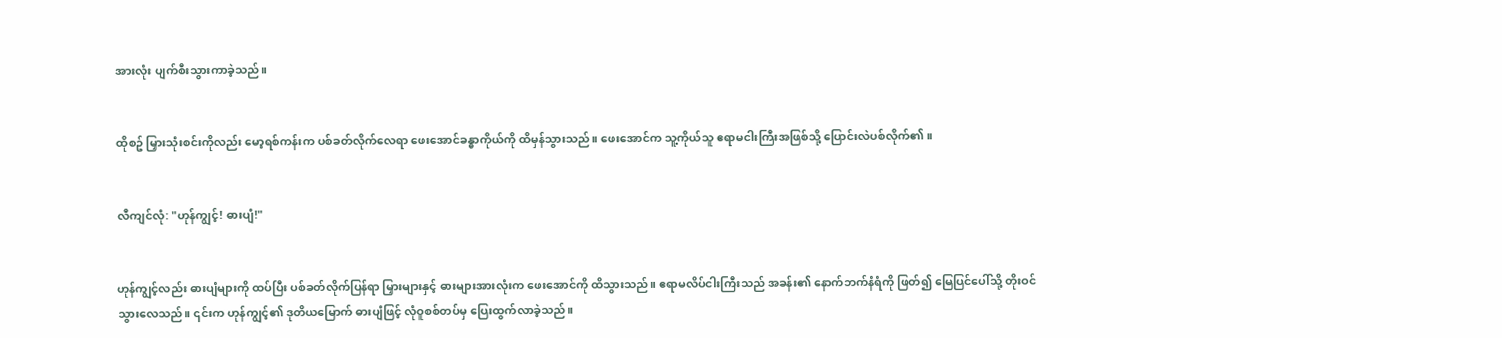အားလုံး ပျက်စီးသွားကာခဲ့သည်။


ထိုစဥ် မြှားသုံးစင်းကိုလည်း မော့ရစ်ကန်းက ပစ်ခတ်လိုက်လေရာ ဖေးအောင်ခန္ဓာကိုယ်ကို ထိမှန်သွားသည်။ ဖေးအောင်က သူ့ကိုယ်သူ ဧရာမငါးကြီးအဖြစ်သို့ ပြောင်းလဲပစ်လိုက်၏။


လီကျင်လုံ: "ဟုန်ကျွင့်! ဓားပျံ!"


ဟုန်ကျွင့်လည်း ဓားပျံများကို ထပ်ပြီး ပစ်ခတ်လိုက်ပြန်ရာ မြှားများနှင့် ဓားများအားလုံးက ဖေးအောင်ကို ထိသွားသည်။ ဧရာမလိပ်ငါးကြီးသည် အခန်း၏ နောက်ဘက်နံရံကို ဖြတ်၍ မြေပြင်ပေါ်သို့ တိုးဝင်သွားလေသည်။ ၎င်းက ဟုန်ကျွင့်၏ ဒုတိယမြောက် ဓားပျံဖြင့် လုံဝူစစ်တပ်မှ ပြေးထွက်လာခဲ့သည်။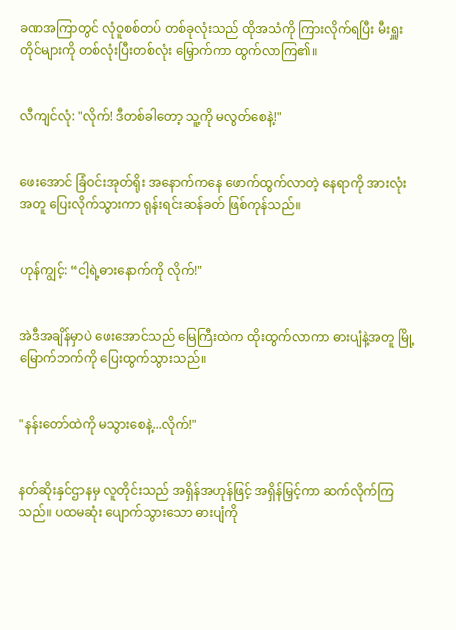ခဏအကြာတွင် လုံဝူစစ်တပ် တစ်ခုလုံးသည် ထိုအသံကို ကြားလိုက်ရပြီး မီးရှူးတိုင်များကို တစ်လုံးပြီးတစ်လုံး မြှောက်ကာ ထွက်လာကြ၏။


လီကျင်လုံ: "လိုက်! ဒီတစ်ခါတော့ သူ့ကို မလွတ်စေနဲ့!"


ဖေးအောင် ခြံဝင်းအုတ်ရိုး အနောက်ကနေ ဖောက်ထွက်လာတဲ့ နေရာကို အားလုံးအတူ ပြေးလိုက်သွားကာ ရုန်းရင်းဆန်ခတ် ဖြစ်ကုန်သည်။


ဟုန်ကျွင့်: “ငါ့ရဲ့ဓားနောက်ကို လိုက်!"


အဲဒီအချိန်မှာပဲ ဖေးအောင်သည် မြေကြီးထဲက ထိုးထွက်လာကာ ဓားပျံနဲ့အတူ မြို့မြောက်ဘက်ကို ပြေးထွက်သွားသည်။


"နန်းတော်ထဲကို မသွားစေနဲ့...လိုက်!"


နတ်ဆိုးနှင်ဌာနမှ လူတိုင်းသည် အရှိန်အဟုန်ဖြင့် အရှိန်မြှင့်ကာ ဆက်လိုက်ကြသည်။ ပထမဆုံး ပျောက်သွားသော ဓားပျံကို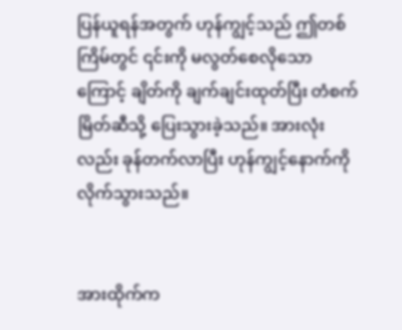ပြန်ယူရန်အတွက် ဟုန်ကျွင့်သည် ဤတစ်ကြိမ်တွင် ၎င်းကို မလွတ်စေလိုသောကြောင့် ချိတ်ကို ချက်ချင်းထုတ်ပြီး တံစက်မြိတ်ဆီသို့ ပြေးသွားခဲ့သည်။ အားလုံးလည်း ခုန်တက်လာပြီး ဟုန်ကျွင့်နောက်ကို လိုက်သွားသည်။


အားထိုက်က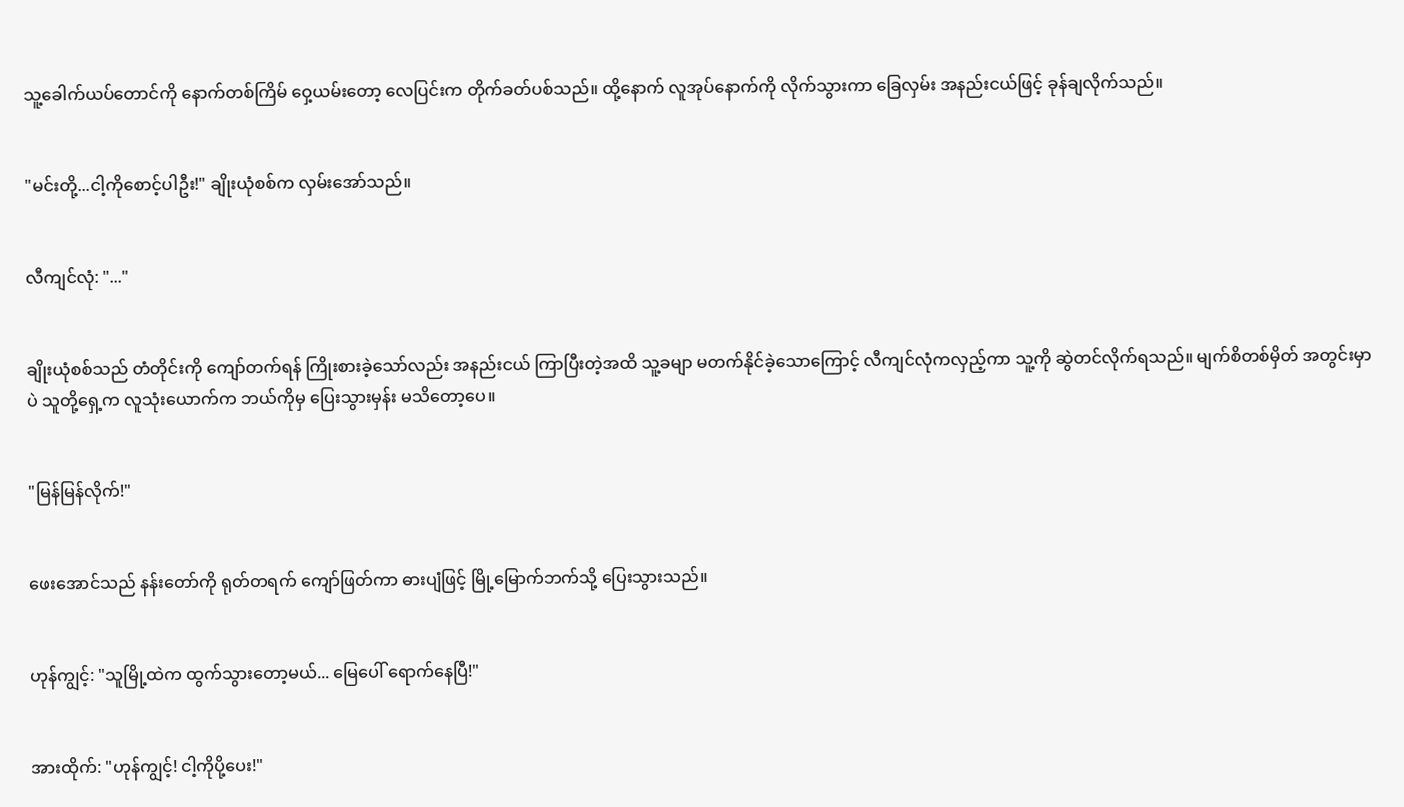သူ့ခေါက်ယပ်တောင်ကို နောက်တစ်ကြိမ် ဝှေ့ယမ်းတော့ လေပြင်းက တိုက်ခတ်ပစ်သည်။ ထို့နောက် လူအုပ်နောက်ကို လိုက်သွားကာ ခြေလှမ်း အနည်းငယ်ဖြင့် ခုန်ချလိုက်သည်။


"မင်းတို့...ငါ့ကိုစောင့်ပါဦး!" ချိုးယုံစစ်က လှမ်းအော်သည်။


လီကျင်လုံ: "..."


ချိုးယုံစစ်သည် တံတိုင်းကို ကျော်တက်ရန် ကြိုးစားခဲ့သော်လည်း အနည်းငယ် ကြာပြီးတဲ့အထိ သူ့ခမျာ မတက်နိုင်ခဲ့သောကြောင့် လီကျင်လုံကလှည့်ကာ သူ့ကို ဆွဲတင်လိုက်ရသည်။ မျက်စိတစ်မှိတ် အတွင်းမှာပဲ သူတို့ရှေ့က လူသုံးယောက်က ဘယ်ကိုမှ ပြေးသွားမှန်း မသိတော့ပေ။


"မြန်မြန်လိုက်!"


ဖေးအောင်သည် နန်းတော်ကို ရုတ်တရက် ကျော်ဖြတ်ကာ ဓားပျံဖြင့် မြို့မြောက်ဘက်သို့ ပြေးသွားသည်။


ဟုန်ကျွင့်: "သူမြို့ထဲက ထွက်သွားတော့မယ်... မြေပေါ် ရောက်နေပြီ!"


အားထိုက်: "ဟုန်ကျွင့်! ငါ့ကိုပို့ပေး!"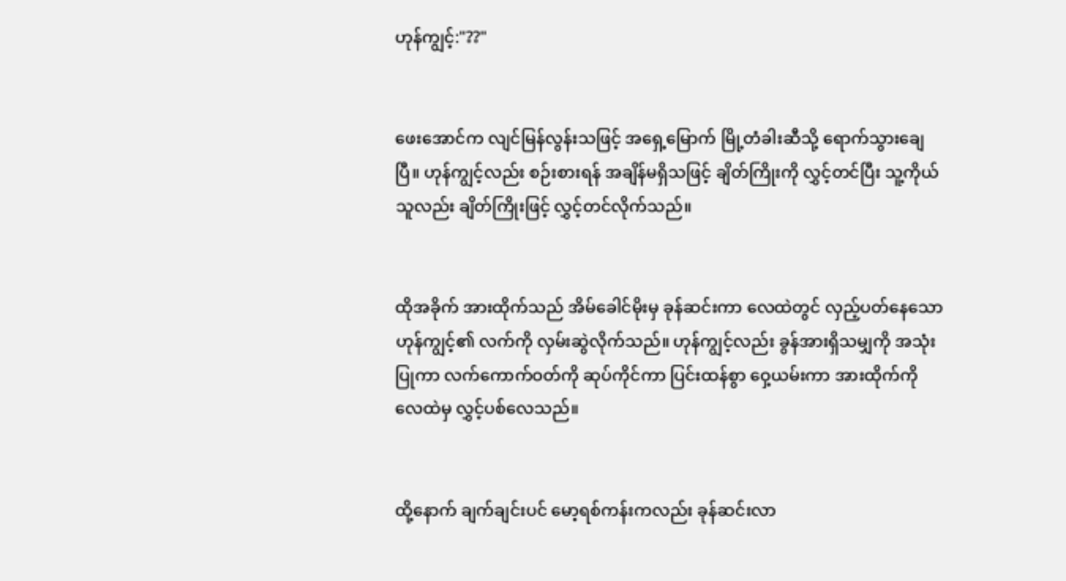ဟုန်ကျွင့်:"??"


ဖေးအောင်က လျင်မြန်လွန်းသဖြင့် အရှေ့မြောက် မြို့တံခါးဆီသို့ ရောက်သွားချေပြီ။ ဟုန်ကျွင့်လည်း စဉ်းစားရန် အချိန်မရှိသဖြင့် ချိတ်ကြိုးကို လွှင့်တင်ပြီး သူ့ကိုယ်သူလည်း ချိတ်ကြိုးဖြင့် လွှင့်တင်လိုက်သည်။


ထိုအခိုက် အားထိုက်သည် အိမ်ခေါင်မိုးမှ ခုန်ဆင်းကာ လေထဲတွင် လှည့်ပတ်နေသော ဟုန်ကျွင့်၏ လက်ကို လှမ်းဆွဲလိုက်သည်။ ဟုန်ကျွင့်လည်း ခွန်အားရှိသမျှကို အသုံးပြုကာ လက်ကောက်ဝတ်ကို ဆုပ်ကိုင်ကာ ပြင်းထန်စွာ ဝှေ့ယမ်းကာ အားထိုက်ကို လေထဲမှ လွှင့်ပစ်လေသည်။


ထို့နောက် ချက်ချင်းပင် မော့ရစ်ကန်းကလည်း ခုန်ဆင်းလာ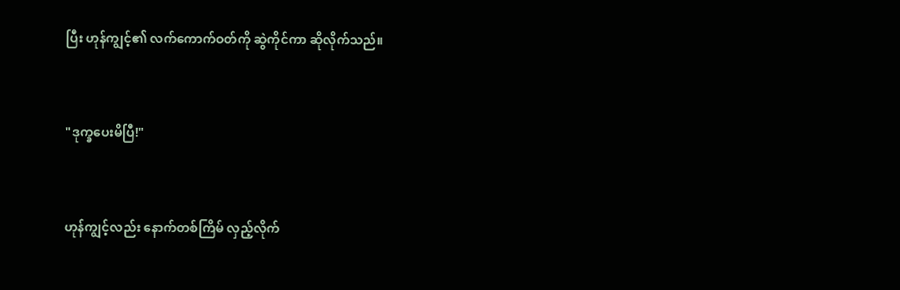ပြီး ဟုန်ကျွင့်၏ လက်ကောက်ဝတ်ကို ဆွဲကိုင်ကာ ဆိုလိုက်သည်။


"ဒုက္ခပေးမိပြီ!"


ဟုန်ကျွင့်လည်း နောက်တစ်ကြိမ် လှည့်လိုက်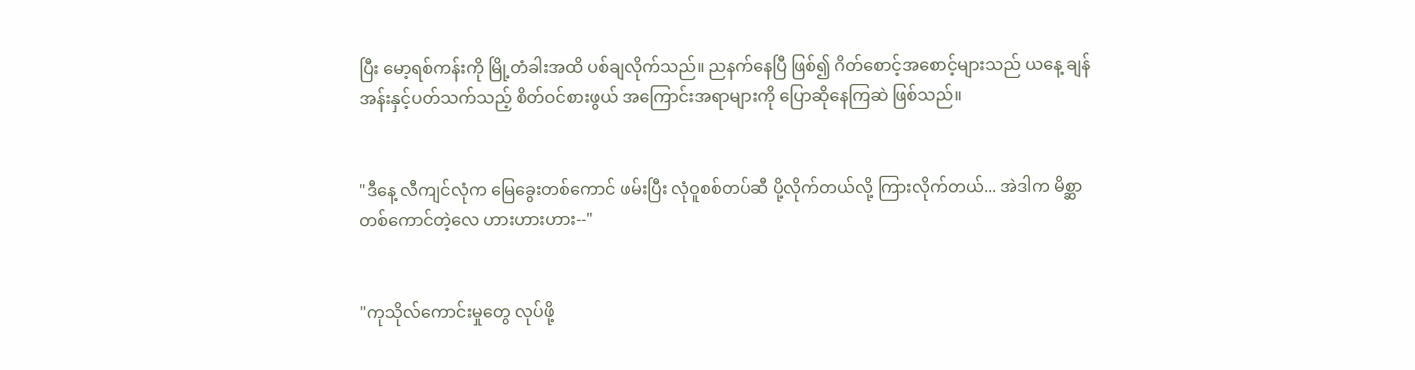ပြီး မော့ရစ်ကန်းကို မြို့တံခါးအထိ ပစ်ချလိုက်သည်။ ညနက်နေပြီ ဖြစ်၍ ဂိတ်စောင့်အစောင့်များသည် ယနေ့ ချန်အန်းနှင့်ပတ်သက်သည့် စိတ်ဝင်စားဖွယ် အကြောင်းအရာများကို ပြောဆိုနေကြဆဲ ဖြစ်သည်။


"ဒီနေ့ လီကျင်လုံက မြေခွေးတစ်ကောင် ဖမ်းပြီး လုံဝူစစ်တပ်ဆီ ပို့လိုက်တယ်လို့ ကြားလိုက်တယ်... အဲဒါက မိစ္ဆာတစ်ကောင်တဲ့လေ ဟားဟားဟား--"


"ကုသိုလ်ကောင်းမှုတွေ လုပ်ဖို့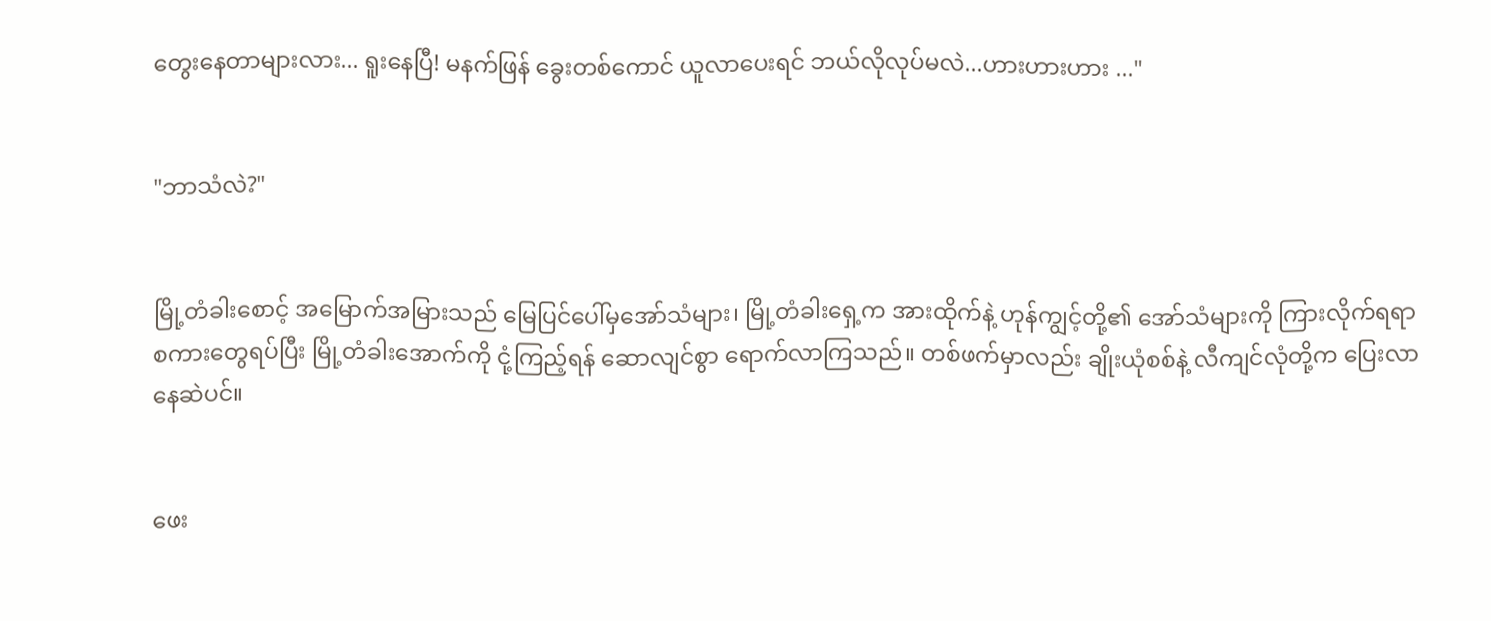တွေးနေတာများလား... ရူးနေပြီ! မနက်ဖြန် ခွေးတစ်ကောင် ယူလာပေးရင် ဘယ်လိုလုပ်မလဲ...ဟားဟားဟား ..."


"ဘာသံလဲ?"


မြို့တံခါးစောင့် အမြောက်အမြားသည် မြေပြင်ပေါ်မှအော်သံများ၊ မြို့တံခါးရှေ့က အားထိုက်နဲ့ ဟုန်ကျွင့်တို့၏ အော်သံများကို ကြားလိုက်ရရာ စကားတွေရပ်ပြီး မြို့တံခါးအောက်ကို ငုံ့ကြည့်ရန် ဆောလျင်စွာ ရောက်လာကြသည်။ တစ်ဖက်မှာလည်း ချိုးယုံစစ်နဲ့ လီကျင်လုံတို့က ပြေးလာနေဆဲပင်။


ဖေး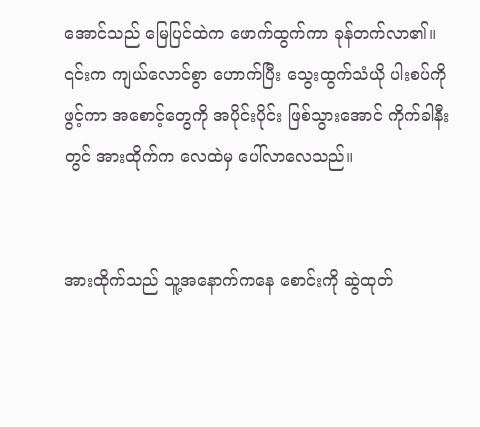အောင်သည် မြေပြင်ထဲက ဖောက်ထွက်ကာ ခုန်တက်လာ၏။ ၎င်းက ကျယ်လောင်စွာ ဟောက်ပြီး သွေးထွက်သံယို ပါးစပ်ကို ဖွင့်ကာ အစောင့်တွေကို အပိုင်းပိုင်း ဖြစ်သွားအောင် ကိုက်ခါနီးတွင် အားထိုက်က လေထဲမှ ပေါ်လာလေသည်။


အားထိုက်သည် သူ့အနောက်ကနေ စောင်းကို ဆွဲထုတ်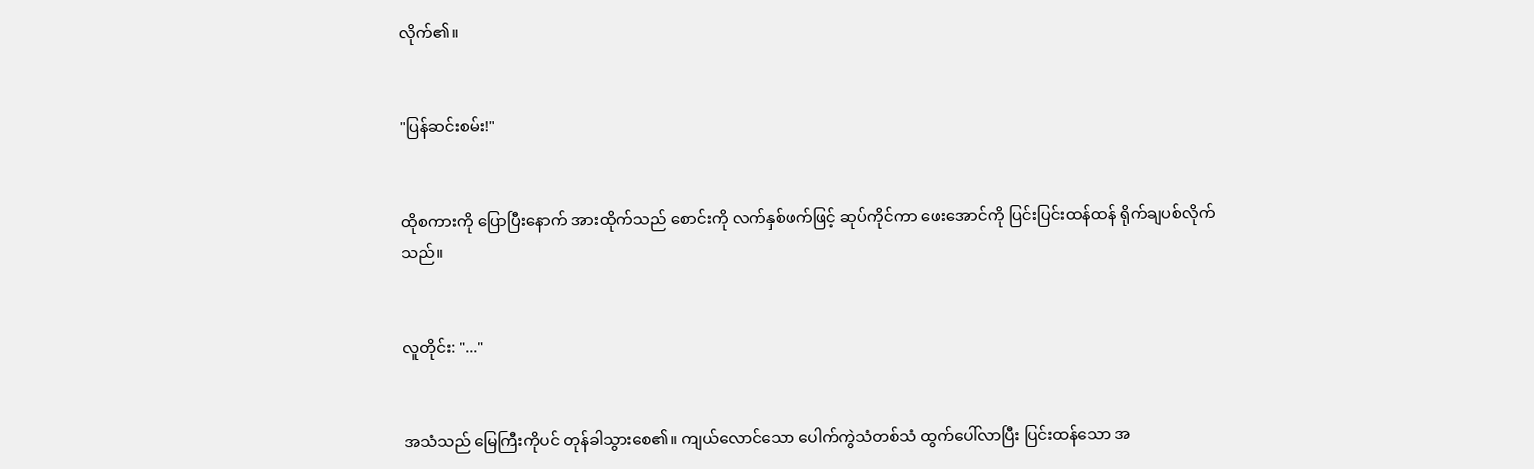လိုက်၏။


"ပြန်ဆင်းစမ်း!"


ထိုစကားကို ပြောပြီးနောက် အားထိုက်သည် စောင်းကို လက်နှစ်ဖက်ဖြင့် ဆုပ်ကိုင်ကာ ဖေးအောင်ကို ပြင်းပြင်းထန်ထန် ရိုက်ချပစ်လိုက်သည်။


လူတိုင်း: "..."


အသံသည် မြေကြီးကိုပင် တုန်ခါသွားစေ၏။ ကျယ်လောင်သော ပေါက်ကွဲသံတစ်သံ ထွက်ပေါ်လာပြီး ပြင်းထန်သော အ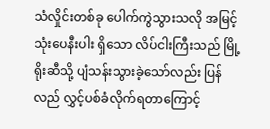သံလှိုင်းတစ်ခု ပေါက်ကွဲသွားသလို အမြင့်သုံးပေနီးပါး ရှိသော လိပ်ငါးကြီးသည် မြို့ရိုးဆီသို့ ပျံသန်းသွားခဲ့သော်လည်း ပြန်လည် လွှင့်ပစ်ခံလိုက်ရတာကြောင့်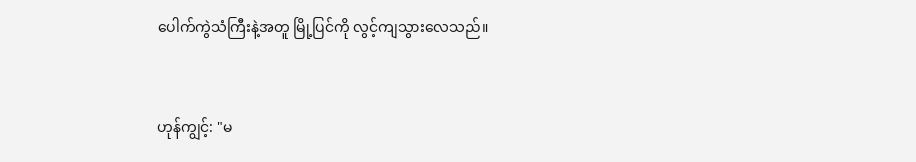ပေါက်ကွဲသံကြီးနဲ့အတူ မြို့ပြင်ကို လွင့်ကျသွားလေသည်။


ဟုန်ကျွင့်: "မ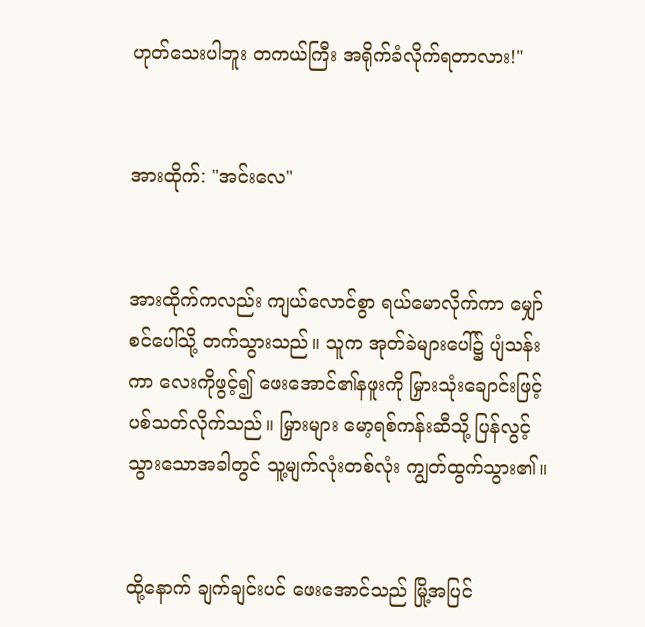ဟုတ်သေးပါဘူး တကယ်ကြီး အရိုက်ခံလိုက်ရတာလား!"


အားထိုက်: "အင်းလေ"


အားထိုက်ကလည်း ကျယ်လောင်စွာ ရယ်မောလိုက်ကာ မျှော်စင်ပေါ်သို့ တက်သွားသည်။ သူက အုတ်ခဲများပေါ်၌ ပျံသန်းကာ လေးကိုဖွင့်၍ ဖေးအောင်၏နဖူးကို မြှားသုံးချောင်းဖြင့် ပစ်သတ်လိုက်သည်။ မြှားများ မော့ရစ်ကန်းဆီသို့ ပြန်လွင့်သွားသောအခါတွင် သူ့မျက်လုံးတစ်လုံး ကျွတ်ထွက်သွား၏။


ထို့နောက် ချက်ချင်းပင် ဖေးအောင်သည် မြို့အပြင်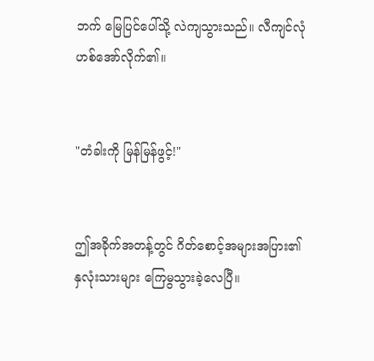ဘက် မြေပြင်ပေါ်သို့ လဲကျသွားသည်။ လီကျင်လုံ ဟစ်အော်လိုက်၏။


"တံခါးကို မြန်မြန်ဖွင့်!"


ဤအခိုက်အတန့်တွင် ဂိတ်စောင့်အများအပြား၏ နှလုံးသားများ ကြေမွသွားခဲ့လေပြီ။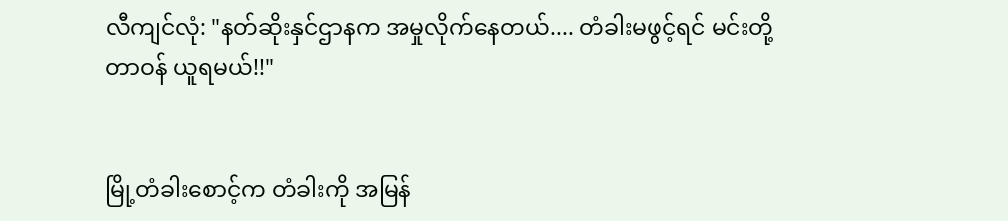လီကျင်လုံ: "နတ်ဆိုးနှင်ဌာနက အမှုလိုက်နေတယ်.... တံခါးမဖွင့်ရင် မင်းတို့တာဝန် ယူရမယ်!!"


မြို့တံခါးစောင့်က တံခါးကို အမြန်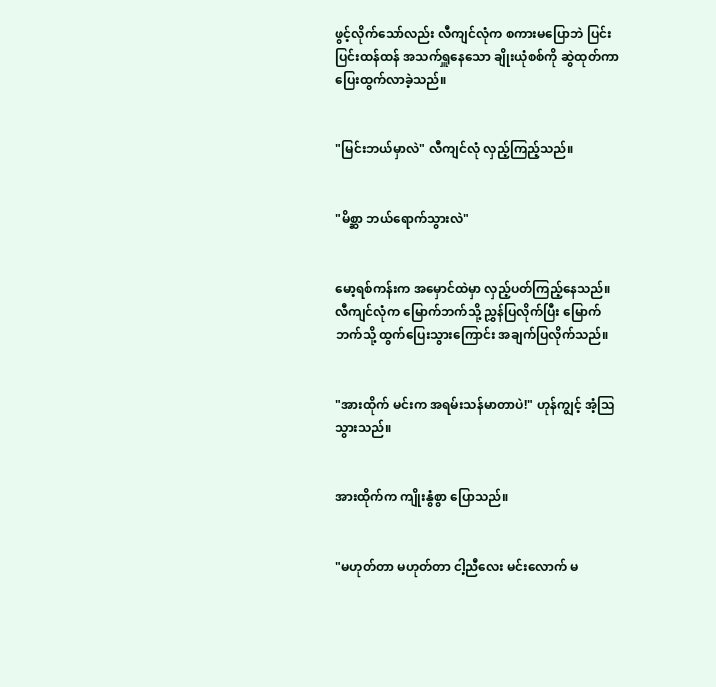ဖွင့်လိုက်သော်လည်း လီကျင်လုံက စကားမပြောဘဲ ပြင်းပြင်းထန်ထန် အသက်ရှူနေသော ချိုးယုံစစ်ကို ဆွဲထုတ်ကာ ပြေးထွက်လာခဲ့သည်။


"မြင်းဘယ်မှာလဲ" လီကျင်လုံ လှည့်ကြည့်သည်။


"မိစ္ဆာ ဘယ်ရောက်သွားလဲ"


မော့ရစ်ကန်းက အမှောင်ထဲမှာ လှည့်ပတ်ကြည့်နေသည်။ လီကျင်လုံက မြောက်ဘက်သို့ ညွှန်ပြလိုက်ပြီး မြောက်ဘက်သို့ ထွက်ပြေးသွားကြောင်း အချက်ပြလိုက်သည်။


"အားထိုက် မင်းက အရမ်းသန်မာတာပဲ!" ဟုန်ကျွင့် အံ့သြသွားသည်။


အားထိုက်က ကျိုးနွံစွာ ပြောသည်။


"မဟုတ်တာ မဟုတ်တာ ငါ့ညီလေး မင်းလောက် မ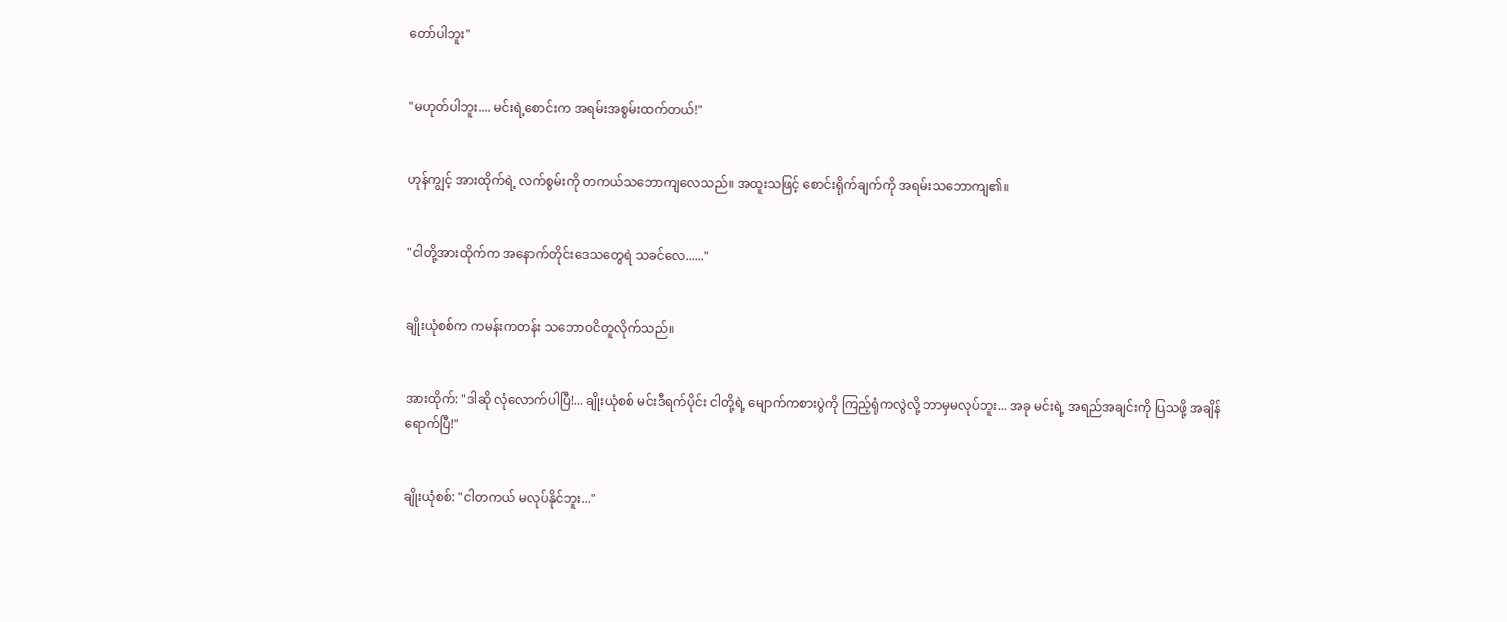တော်ပါဘူး"


"မဟုတ်ပါဘူး.... မင်းရဲ့စောင်းက အရမ်းအစွမ်းထက်တယ်!"


ဟုန်ကျွင့် အားထိုက်ရဲ့ လက်စွမ်းကို တကယ်သဘောကျလေသည်။ အထူးသဖြင့် စောင်းရိုက်ချက်ကို အရမ်းသဘောကျ၏။


"ငါတို့အားထိုက်က အနောက်တိုင်းဒေသတွေရဲ သခင်လေ......"


ချိုးယုံစစ်က ကမန်းကတန်း သဘောဝငိတူလိုက်သည်။


အားထိုက်: "ဒါဆို လုံလောက်ပါပြီ!... ချိုးယုံစစ် မင်းဒီရက်ပိုင်း ငါတို့ရဲ့ မျောက်ကစားပွဲကို ကြည့်ရုံကလွဲလို့ ဘာမှမလုပ်ဘူး... အခု မင်းရဲ့ အရည်အချင်းကို ပြသဖို့ အချိန်ရောက်ပြီ!"


ချိုးယုံစစ်: "ငါတကယ် မလုပ်နိုင်ဘူး..."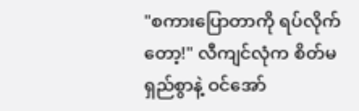"စကားပြောတာကို ရပ်လိုက်တော့!" လီကျင်လုံက စိတ်မရှည်စွာနဲ့ ဝင်အော်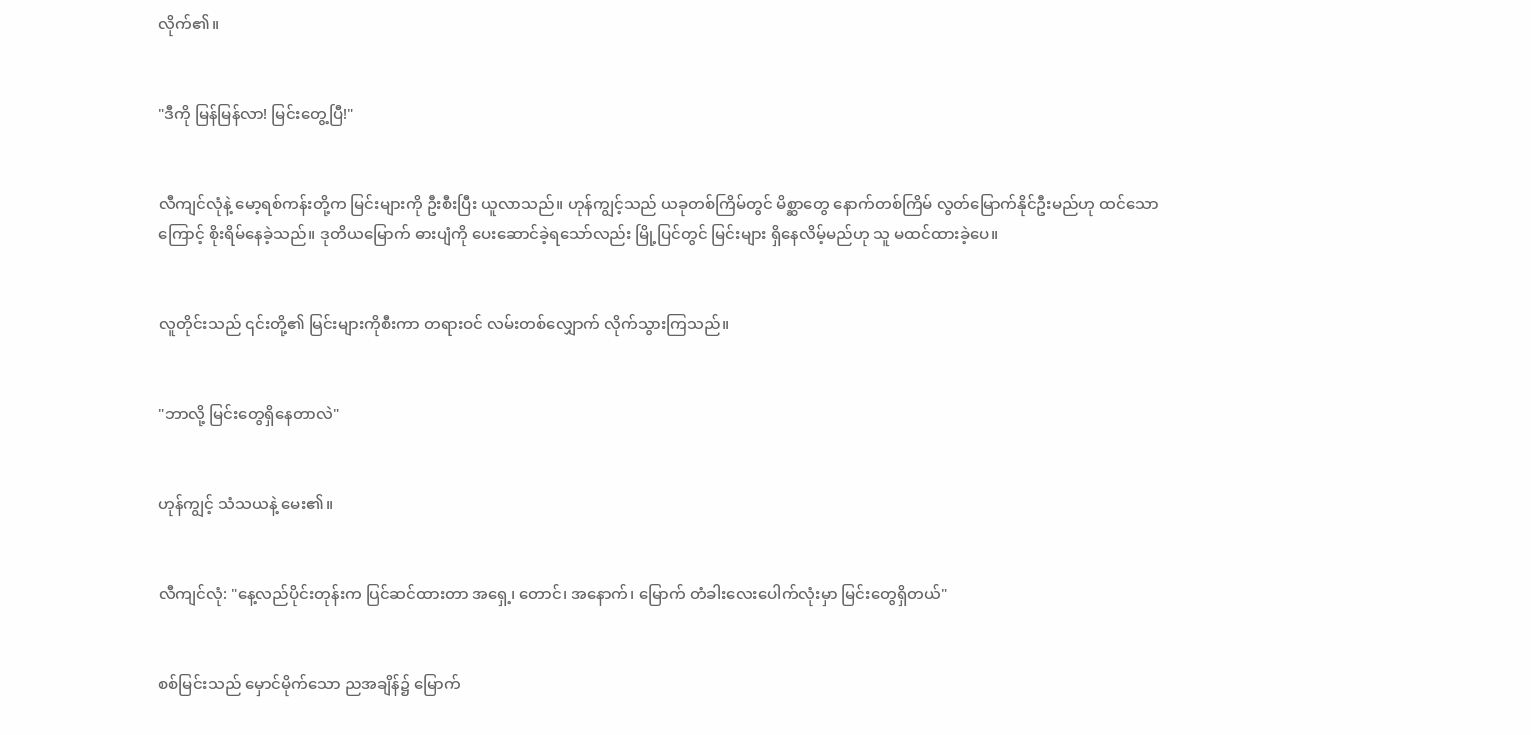လိုက်၏။


"ဒီကို မြန်မြန်လာ! မြင်းတွေ့ပြီ!"


လီကျင်လုံနဲ့ မော့ရစ်ကန်းတို့က မြင်းများကို ဦးစီးပြီး ယူလာသည်။ ဟုန်ကျွင့်သည် ယခုတစ်ကြိမ်တွင် မိစ္ဆာတွေ နောက်တစ်ကြိမ် လွတ်မြောက်နိုင်ဦးမည်ဟု ထင်သောကြောင့် စိုးရိမ်နေခဲ့သည်။ ဒုတိယမြောက် ဓားပျံကို ပေးဆောင်ခဲ့ရသော်လည်း မြို့ပြင်တွင် မြင်းများ ရှိနေလိမ့်မည်ဟု သူ မထင်ထားခဲ့ပေ။


လူတိုင်းသည် ၎င်းတို့၏ မြင်းများကိုစီးကာ တရားဝင် လမ်းတစ်လျှောက် လိုက်သွားကြသည်။


"ဘာလို့ မြင်းတွေရှိနေတာလဲ"


ဟုန်ကျွင့် သံသယနဲ့ မေး၏။


လီကျင်လုံ: "နေ့လည်ပိုင်းတုန်းက ပြင်ဆင်ထားတာ အရှေ့၊ တောင်၊ အနောက်၊ မြောက် တံခါးလေးပေါက်လုံးမှာ မြင်းတွေရှိတယ်"


စစ်မြင်းသည် မှောင်မိုက်သော ညအချိန်၌ မြောက်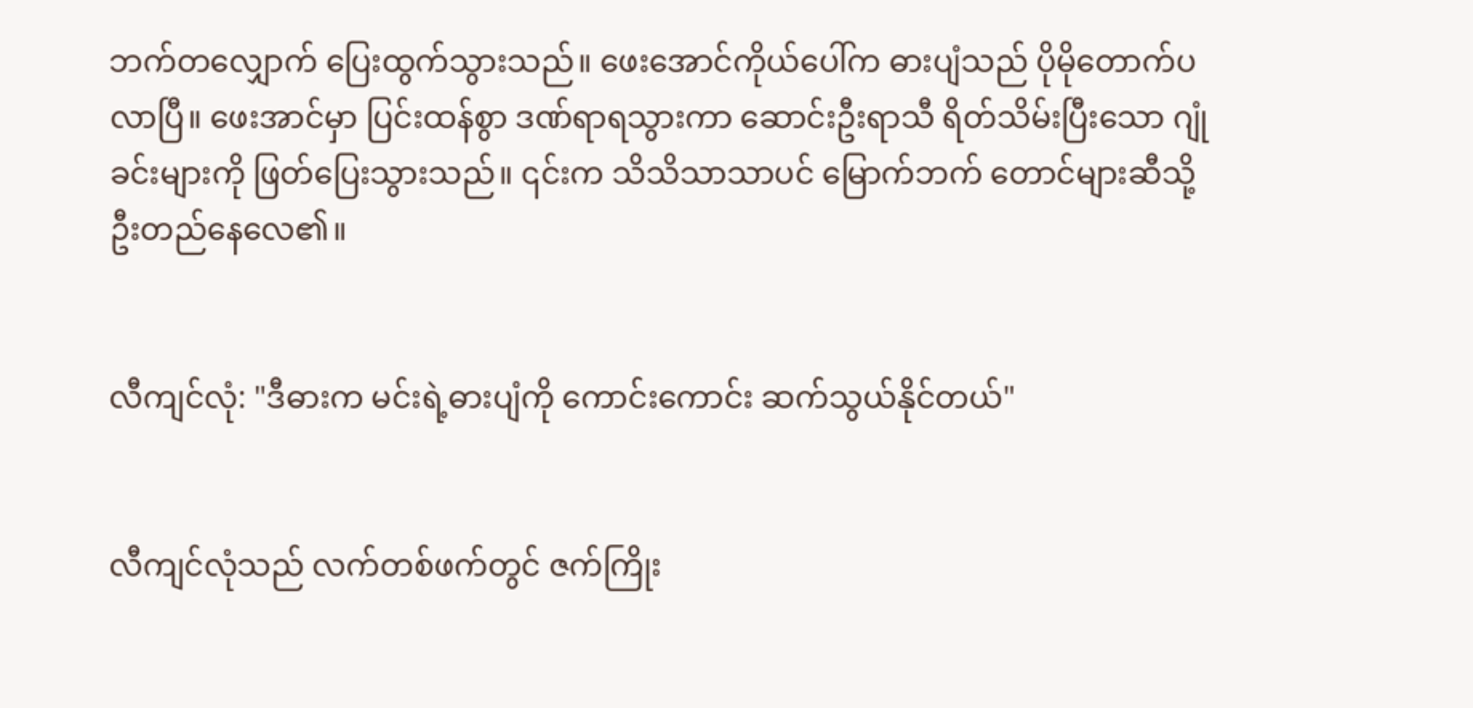ဘက်တလျှောက် ပြေးထွက်သွားသည်။ ဖေးအောင်ကိုယ်ပေါ်က ဓားပျံသည် ပိုမိုတောက်ပလာပြီ။ ဖေးအာင်မှာ ပြင်းထန်စွာ ဒဏ်ရာရသွားကာ ဆောင်းဦးရာသီ ရိတ်သိမ်းပြီးသော ဂျုံခင်းများကို ဖြတ်ပြေးသွားသည်။ ၎င်းက သိသိသာသာပင် မြောက်ဘက် တောင်များဆီသို့ ဦးတည်နေလေ၏။


လီကျင်လုံ: "ဒီဓားက မင်းရဲ့ဓားပျံကို ကောင်းကောင်း ဆက်သွယ်နိုင်တယ်"


လီကျင်လုံသည် လက်တစ်ဖက်တွင် ဇက်ကြိုး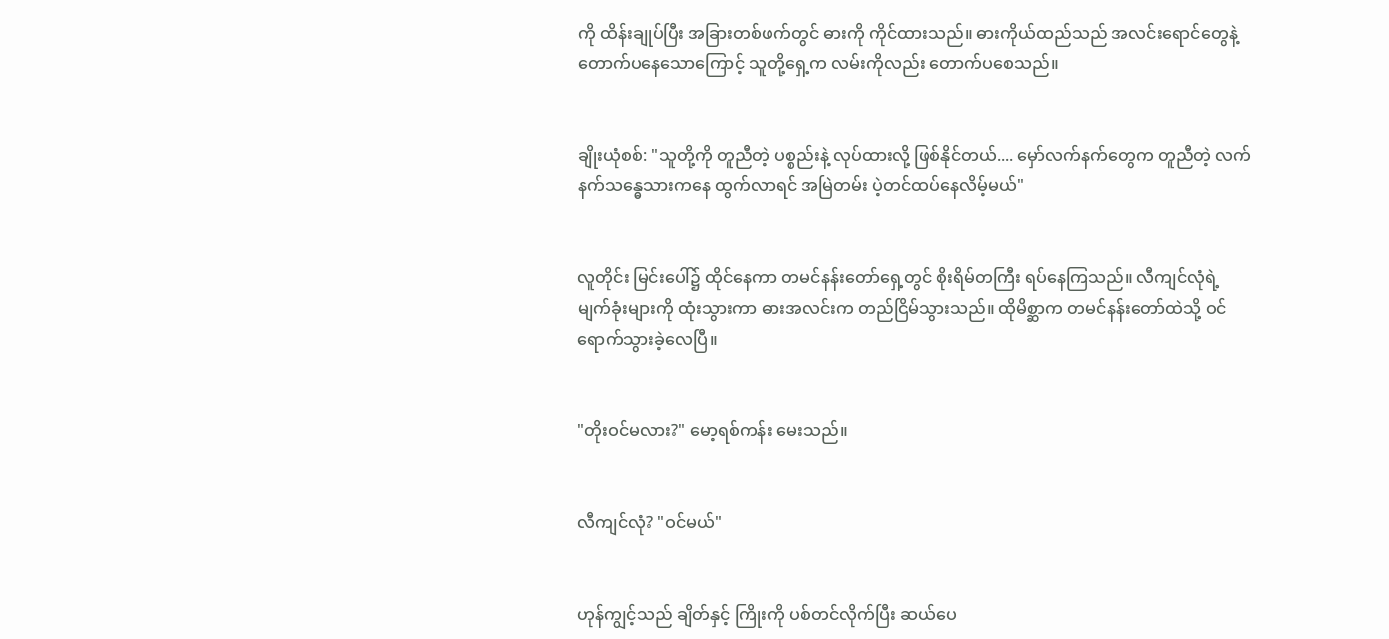ကို ထိန်းချုပ်ပြီး အခြားတစ်ဖက်တွင် ဓားကို ကိုင်ထားသည်။ ဓားကိုယ်ထည်သည် အလင်းရောင်တွေနဲ့ တောက်ပနေသောကြောင့် သူတို့ရှေ့က လမ်းကိုလည်း တောက်ပစေသည်။


ချိုးယုံစစ်: "သူတို့ကို တူညီတဲ့ ပစ္စည်းနဲ့ လုပ်ထားလို့ ဖြစ်နိုင်တယ်.... မှော်လက်နက်တွေက တူညီတဲ့ လက်နက်သန္ဓေသားကနေ ထွက်လာရင် အမြဲတမ်း ပဲ့တင်ထပ်နေလိမ့်မယ်"


လူတိုင်း မြင်းပေါ်၌ ထိုင်နေကာ တမင်နန်းတော်ရှေ့တွင် စိုးရိမ်တကြီး ရပ်နေကြသည်။ လီကျင်လုံရဲ့ မျက်ခုံးများကို ထုံးသွားကာ ဓားအလင်းက တည်ငြိမ်သွားသည်။ ထိုမိစ္ဆာက တမင်နန်းတော်ထဲသို့ ဝင်ရောက်သွားခဲ့လေပြီ။


"တိုးဝင်မလား?" မော့ရစ်ကန်း မေးသည်။


လီကျင်လုံ? "ဝင်မယ်"


ဟုန်ကျွင့်သည် ချိတ်နှင့် ကြိုးကို ပစ်တင်လိုက်ပြီး ဆယ်ပေ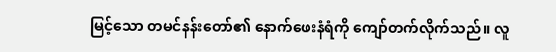မြင့်သော တမင်နန်းတော်၏ နောက်ဖေးနံရံကို ကျော်တက်လိုက်သည်။ လူ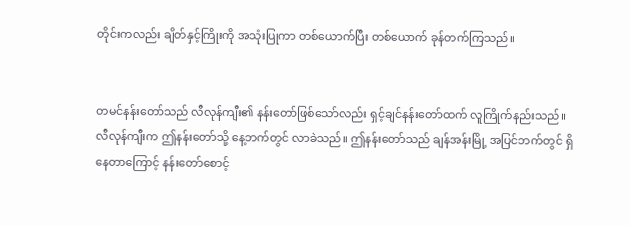တိုင်းကလည်း ချိတ်နှင့်ကြိုးကို အသုံးပြုကာ တစ်ယောက်ပြီး တစ်ယောက် ခုန်တက်ကြသည်။


တမင်နန်းတော်သည် လီလုန်ကျီး၏ နန်းတော်ဖြစ်သော်လည်း ရှင့်ချင်နန်းတော်ထက် လူကြိုက်နည်းသည်။ လီလုန်ကျီးက ဤနန်းတော်သို့ နေ့ဘက်တွင် လာခဲသည်။ ဤနန်းတော်သည် ချန်အန်းမြို့ အပြင်ဘက်တွင် ရှိနေတာကြောင့် နန်းတော်စောင့်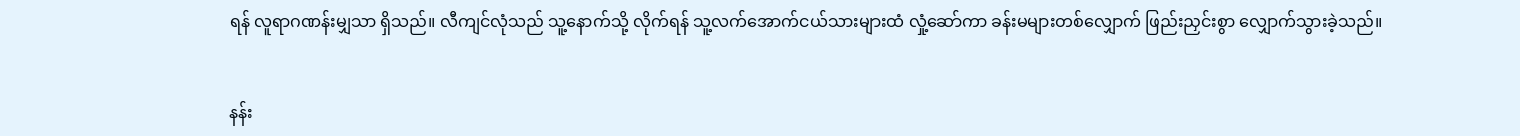ရန် လူရာဂဏန်းမျှသာ ရှိသည်။ လီကျင်လုံသည် သူ့နောက်သို့ လိုက်ရန် သူ့လက်အောက်ငယ်သားများထံ လှုံ့ဆော်ကာ ခန်းမများတစ်လျှောက် ဖြည်းညှင်းစွာ လျှောက်သွားခဲ့သည်။


နန်း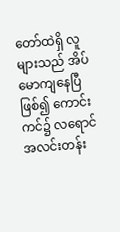တော်ထဲရှိ လူများသည် အိပ်မောကျနေပြီဖြစ်၍ ကောင်းကင်၌ လရောင် အလင်းတန်း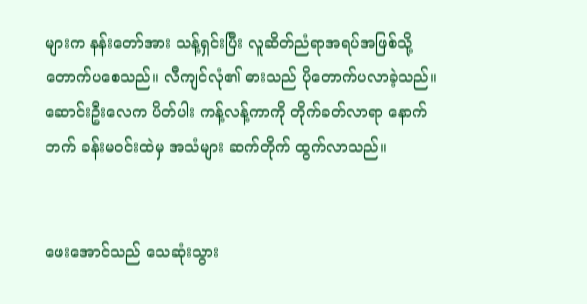များက နန်းတော်အား သန့်ရှင်းပြီး လူဆိတ်ညံရာအရပ်အဖြစ်သို့ တောက်ပစေသည်။ လီကျင်လုံ၏ ဓားသည် ပိုတောက်ပလာခဲ့သည်။ ဆောင်းဦးလေက ပိတ်ပါး ကန့်လန့်ကာကို တိုက်ခတ်လာရာ နောက်ဘက် ခန်းမဝင်းထဲမှ အသံများ ဆက်တိုက် ထွက်လာသည်။


ဖေးအောင်သည် သေဆုံးသွား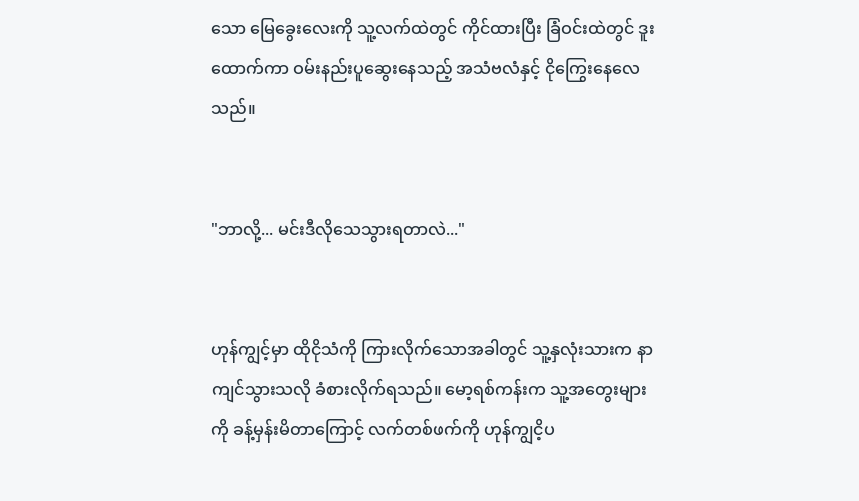သော မြေခွေးလေးကို သူ့လက်ထဲတွင် ကိုင်ထားပြီး ခြံဝင်းထဲတွင် ဒူးထောက်ကာ ဝမ်းနည်းပူဆွေးနေသည့် အသံဗလံနှင့် ငိုကြွေးနေလေသည်။


"ဘာလို့... မင်းဒီလိုသေသွားရတာလဲ..."


ဟုန်ကျွင့်မှာ ထိုငိုသံကို ကြားလိုက်သောအခါတွင် သူ့နှလုံးသားက နာကျင်သွားသလို ခံစားလိုက်ရသည်။ မော့ရစ်ကန်းက သူ့အတွေးများကို ခန့်မှန်းမိတာကြောင့် လက်တစ်ဖက်ကို ဟုန်ကျွငိ့ပ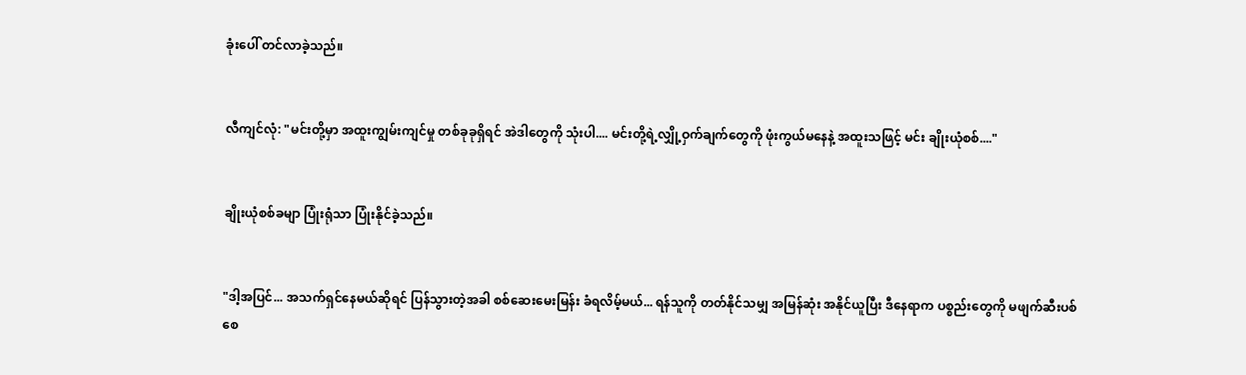ခုံးပေါ် တင်လာခဲ့သည်။


လီကျင်လုံ: "မင်းတို့မှာ အထူးကျွမ်းကျင်မှု တစ်ခုခုရှိရင် အဲဒါတွေကို သုံးပါ.... မင်းတို့ရဲ့လျှို့ဝှက်ချက်တွေကို ဖုံးကွယ်မနေနဲ့ အထူးသဖြင့် မင်း ချိုးယုံစစ်...."


ချိုးယုံစစ်ခမျာ ပြုံးရုံသာ ပြုံးနိုင်ခဲ့သည်။


"ဒါ့အပြင်... အသက်ရှင်နေမယ်ဆိုရင် ပြန်သွားတဲ့အခါ စစ်ဆေးမေးမြန်း ခံရလိမ့်မယ်... ရန်သူကို တတ်နိုင်သမျှ အမြန်ဆုံး အနိုင်ယူပြီး ဒီနေရာက ပစ္စည်းတွေကို မဖျက်ဆီးပစ်စေ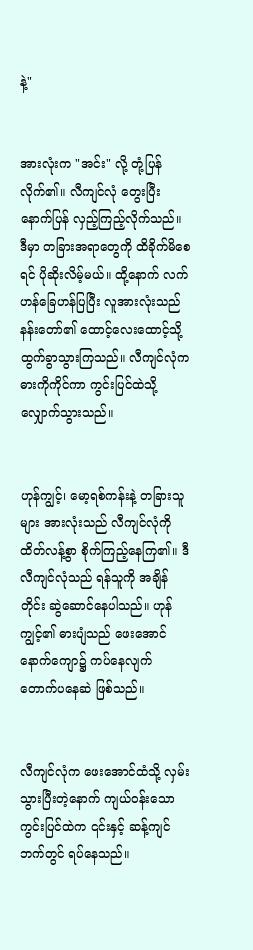နဲ့"


အားလုံးက "အင်း" လို့ တုံ့ပြန်လိုက်၏။ လီကျင်လုံ တွေးပြီး နောက်ပြန် လှည့်ကြည့်လိုက်သည်။ ဒီမှာ တခြားအရာတွေကို ထိခိုက်မိစေရင် ပိုဆိုးလိမ့်မယ်။ ထို့နောက် လက်ဟန်ခြေဟန်ပြပြီး လူအားလုံးသည် နန်းတော်၏ ထောင့်လေးထောင့်သို့ ထွက်ခွာသွားကြသည်။ လီကျင်လုံက ဓားကိုကိုင်ကာ ကွင်းပြင်ထဲသို့ လျှောက်သွားသည်။


ဟုန်ကျွင့်၊ မော့ရစ်ကန်းနဲ့ တခြားသူများ အားလုံးသည် လီကျင်လုံကို ထိတ်လန့်စွာ စိုက်ကြည့်နေကြ၏။ ဒီလီကျင်လုံသည် ရန်သူကို အချိန်တိုင်း ဆွဲဆောင်နေပါသည်။ ဟုန်ကျွင့်၏ ဓားပျံသည် ဖေးအောင်နောက်ကျော၌ ကပ်နေလျက် တောက်ပနေဆဲ ဖြစ်သည်။


လီကျင်လုံက ဖေးအောင်ထံသို့ လှမ်းသွားပြီးတဲ့နောက် ကျယ်ဝန်းသော ကွင်းပြင်ထဲက ၎င်းနှင့် ဆန့်ကျင်ဘက်တွင် ရပ်နေသည်။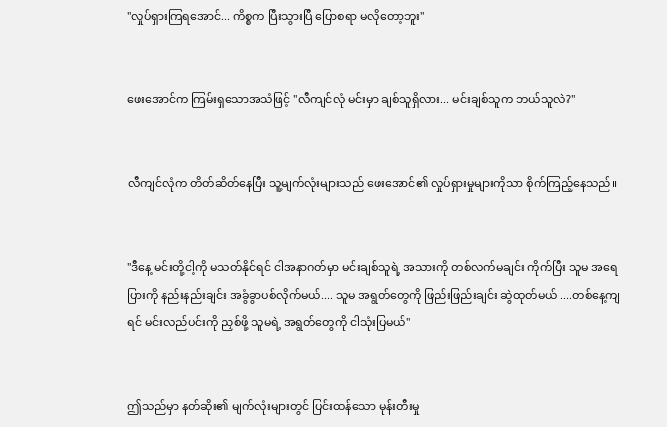"လှုပ်ရှားကြရအောင်... ကိစ္စက ပြီးသွားပြီ ပြောစရာ မလိုတော့ဘူး"


ဖေးအောင်က ကြမ်းရှသောအသံဖြင့် "လီကျင်လုံ မင်းမှာ ချစ်သူရှိလား... မင်းချစ်သူက ဘယ်သူလဲ?"


လီကျင်လုံက တိတ်ဆိတ်နေပြီး သူ့မျက်လုံးများသည် ဖေးအောင်၏ လှုပ်ရှားမှုများကိုသာ စိုက်ကြည့်နေသည်။


"ဒီနေ့ မင်းတို့ငါ့ကို မသတ်နိုင်ရင် ငါအနာဂတ်မှာ မင်းချစ်သူရဲ့ အသားကို တစ်လက်မချင်း ကိုက်ပြီး သူမ အရေပြားကို နည်းနည်းချင်း အခွံခွာပစ်လိုက်မယ်.... သူမ အရွတ်တွေကို ဖြည်းဖြည်းချင်း ဆွဲထုတ်မယ် ....တစ်နေ့ကျရင် မင်းလည်ပင်းကို ညှစ်ဖို့ သူမရဲ့ အရွတ်တွေကို ငါသုံးပြမယ်"


ဤသည်မှာ နတ်ဆိုး၏ မျက်လုံးများတွင် ပြင်းထန်သော မုန်းတီးမှု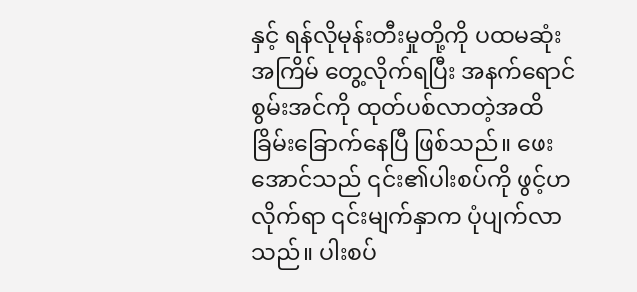နှင့် ရန်လိုမုန်းတီးမှုတို့ကို ပထမဆုံးအကြိမ် တွေ့လိုက်ရပြီး အနက်ရောင်စွမ်းအင်ကို ထုတ်ပစ်လာတဲ့အထိ ခြိမ်းခြောက်နေပြီ ဖြစ်သည်။ ဖေးအောင်သည် ၎င်း၏ပါးစပ်ကို ဖွင့်ဟလိုက်ရာ ၎င်းမျက်နှာက ပုံပျက်လာသည်။ ပါးစပ်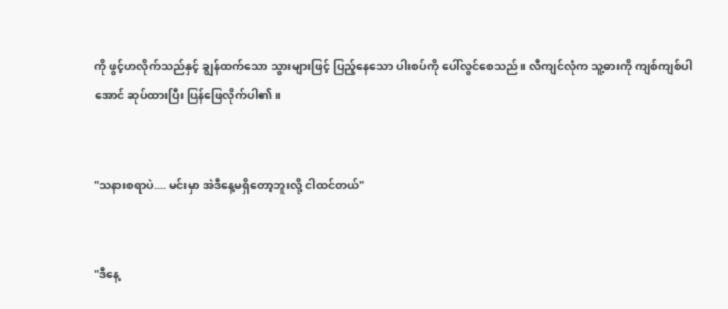ကို ဖွင့်ဟလိုက်သည်နှင့် ချွန်ထက်သော သွားများဖြင့် ပြည့်နေသော ပါးစပ်ကို ပေါ်လွင်စေသည်။ လီကျင်လုံက သူ့ဓားကို ကျစ်ကျစ်ပါအောင် ဆုပ်ထားပြီး ပြန်ဖြေလိုက်ပါ၏။


"သနားစရာပဲ.... မင်းမှာ အဲဒီနေ့မရှိတော့ဘူးလို့ ငါထင်တယ်"


"ဒီနေ့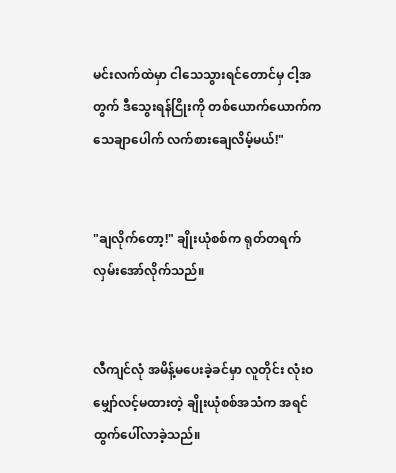မင်းလက်ထဲမှာ ငါသေသွားရင်တောင်မှ ငါ့အတွက် ဒီသွေးရန်ငြိုးကို တစ်ယောက်ယောက်က သေချာပေါက် လက်စားချေလိမ့်မယ်!"


"ချလိုက်တော့!" ချိုးယုံစစ်က ရုတ်တရက် လှမ်းအော်လိုက်သည်။


လီကျင်လုံ အမိန့်မပေးခဲ့ခင်မှာ လူတိုင်း လုံးဝ မျှော်လင့်မထားတဲ့ ချိုးယုံစစ်အသံက အရင် ထွက်ပေါ်လာခဲ့သည်။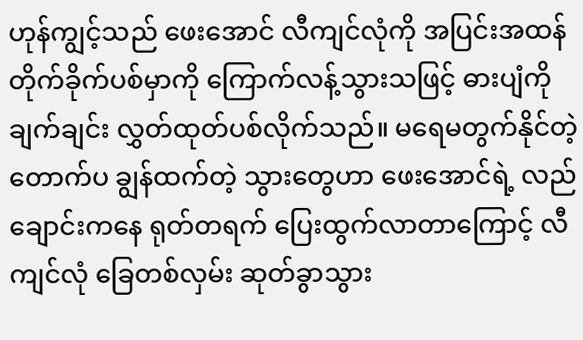ဟုန်ကျွင့်သည် ဖေးအောင် လီကျင်လုံကို အပြင်းအထန် တိုက်ခိုက်ပစ်မှာကို ကြောက်လန့်သွားသဖြင့် ဓားပျံကို ချက်ချင်း လွှတ်ထုတ်ပစ်လိုက်သည်။ မရေမတွက်နိုင်တဲ့ တောက်ပ ချွန်ထက်တဲ့ သွားတွေဟာ ဖေးအောင်ရဲ့ လည်ချောင်းကနေ ရုတ်တရက် ပြေးထွက်လာတာကြောင့် လီကျင်လုံ ခြေတစ်လှမ်း ဆုတ်ခွာသွား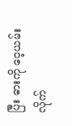ပြီး ဓားကို ဝေ့ယမ်းလိုက်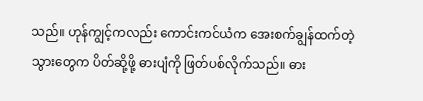သည်။ ဟုန်ကျွင့်ကလည်း ကောင်းကင်ယံက အေးစက်ချွန်ထက်တဲ့ သွားတွေက ပိတ်ဆို့ဖို့ ဓားပျံကို ဖြတ်ပစ်လိုက်သည်။ ဓား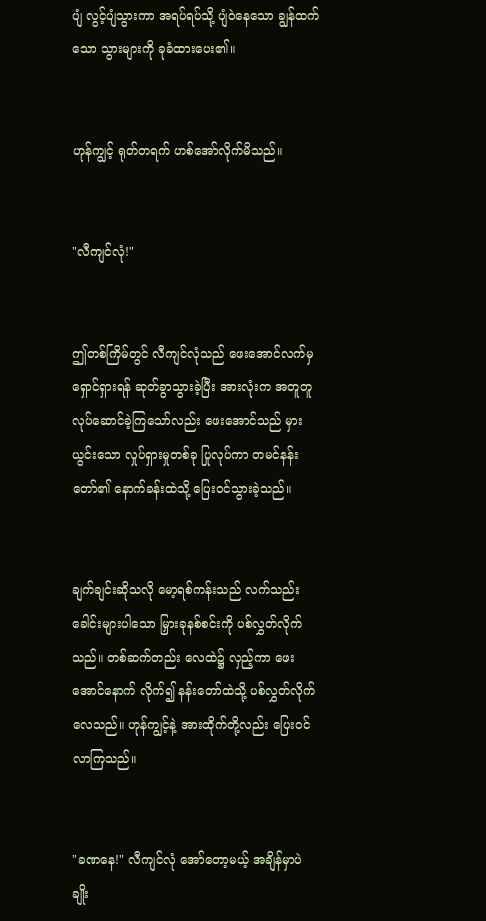ပျံ လွင့်ပျံသွားကာ အရပ်ရပ်သို့ ပျံဝဲနေသော ချွန်ထက်သော သွားများကို ခုခံထားပေး၏။


ဟုန်ကျွင့် ရုတ်တရက် ဟစ်အော်လိုက်မိသည်။


"လီကျင်လုံ!"


ဤတစ်ကြိမ်တွင် လီကျင်လုံသည် ဖေးအောင်လက်မှ ရှောင်ရှားရန် ဆုတ်ခွာသွားခဲ့ပြီး အားလုံးက အတူတူ လုပ်ဆောင်ခဲ့ကြသော်လည်း ဖေးအောင်သည် မှားယွင်းသော လှုပ်ရှားမှုတစ်ခု ပြုလုပ်ကာ တမင်နန်းတော်၏ နောက်ခန်းထဲသို့ ပြေးဝင်သွားခဲ့သည်။


ချက်ချင်းဆိုသလို မော့ရစ်ကန်းသည် လက်သည်းခေါင်းများပါသော မြှားခုနစ်စင်းကို ပစ်လွှတ်လိုက်သည်။ တစ်ဆက်တည်း လေထဲ၌ လှည့်ကာ ဖေးအောင်နောက် လိုက်၍ နန်းတော်ထဲသို့ ပစ်လွှတ်လိုက်လေသည်။ ဟုန်ကျွင့်နဲ့ အားထိုက်တို့လည်း ပြေးဝင်လာကြသည်။


"ခဏနေ!" လီကျင်လုံ အော်တော့မယ့် အချိန်မှာပဲ ချိုး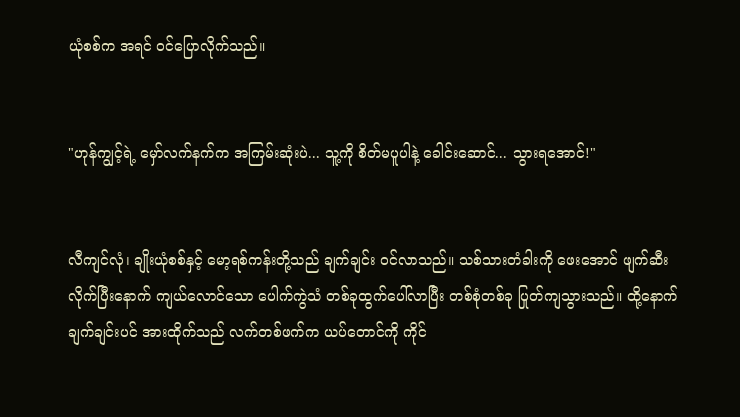ယုံစစ်က အရင် ဝင်ပြောလိုက်သည်။


"ဟုန်ကျွင့်ရဲ့ မှော်လက်နက်က အကြမ်းဆုံးပဲ... သူ့ကို စိတ်မပူပါနဲ့ ခေါင်းဆောင်... သွားရအောင်!"


လီကျင်လုံ၊ ချိုးယုံစစ်နှင့် မော့ရစ်ကန်းတို့သည် ချက်ချင်း ဝင်လာသည်။ သစ်သားတံခါးကို ဖေးအောင် ဖျက်ဆီးလိုက်ပြီးနောက် ကျယ်လောင်သော ပေါက်ကွဲသံ တစ်ခုထွက်ပေါ်လာပြီး တစ်စုံတစ်ခု ပြုတ်ကျသွားသည်။ ထို့နောက် ချက်ချင်းပင် အားထိုက်သည် လက်တစ်ဖက်က ယပ်တောင်ကို ကိုင်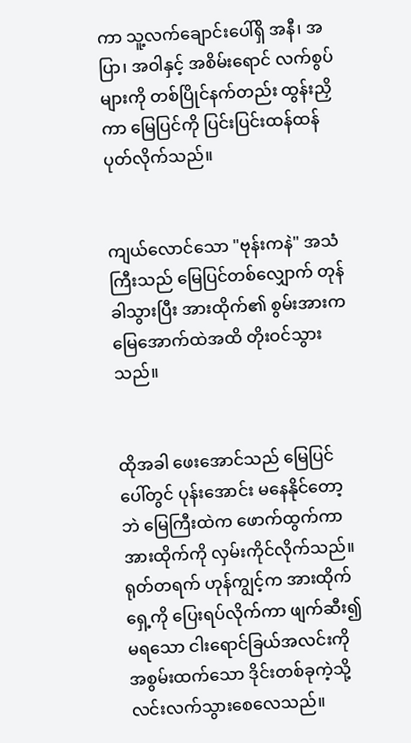ကာ သူ့လက်ချောင်းပေါ်ရှိ အနီ၊ အပြာ၊ အဝါနှင့် အစိမ်းရောင် လက်စွပ်များကို တစ်ပြိုင်နက်တည်း ထွန်းညှိကာ မြေပြင်ကို ပြင်းပြင်းထန်ထန် ပုတ်လိုက်သည်။


ကျယ်လောင်သော "ဗုန်းကနဲ" အသံကြီးသည် မြေပြင်တစ်လျှောက် တုန်ခါသွားပြီး အားထိုက်၏ စွမ်းအားက မြေအောက်ထဲအထိ တိုးဝင်သွားသည်။


ထိုအခါ ဖေးအောင်သည် မြေပြင်ပေါ်တွင် ပုန်းအောင်း မနေနိုင်တော့ဘဲ မြေကြီးထဲက ဖောက်ထွက်ကာ အားထိုက်ကို လှမ်းကိုင်လိုက်သည်။ ရုတ်တရက် ဟုန်ကျွင့်က အားထိုက်ရှေ့ကို ပြေးရပ်လိုက်ကာ ဖျက်ဆီး၍မရသော ငါးရောင်ခြယ်အလင်းကို အစွမ်းထက်သော ဒိုင်းတစ်ခုကဲ့သို့ လင်းလက်သွားစေလေသည်။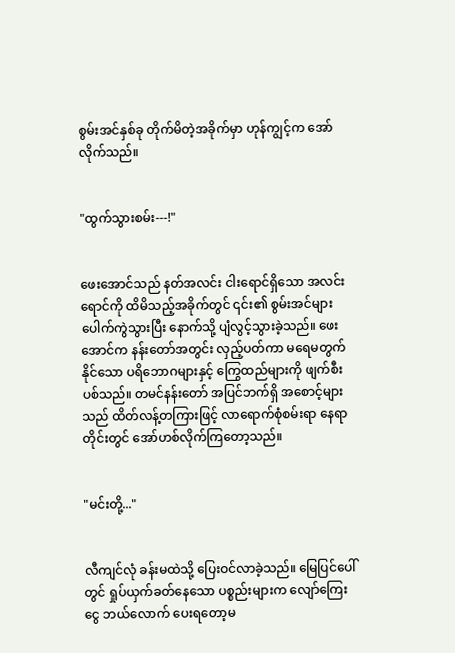စွမ်းအင်နှစ်ခု တိုက်မိတဲ့အခိုက်မှာ ဟုန်ကျွင့်က အော်လိုက်သည်။


"ထွက်သွားစမ်း---!"


ဖေးအောင်သည် နတ်အလင်း ငါးရောင်ရှိသော အလင်းရောင်ကို ထိမိသည့်အခိုက်တွင် ၎င်း၏ စွမ်းအင်များ ပေါက်ကွဲသွားပြီး နောက်သို့ ပျံလွင့်သွားခဲ့သည်။ ဖေးအောင်က နန်းတော်အတွင်း လှည့်ပတ်ကာ မရေမတွက်နိုင်သော ပရိဘောဂများနှင့် ကြွေထည်များကို ဖျက်စီးပစ်သည်။ တမင်နန်းတော် အပြင်ဘက်ရှိ အစောင့်များသည် ထိတ်လန့်တကြားဖြင့် လာရောက်စုံစမ်းရာ နေရာတိုင်းတွင် အော်ဟစ်လိုက်ကြတော့သည်။


"မင်းတို့..."


လီကျင်လုံ ခန်းမထဲသို့ ပြေးဝင်လာခဲ့သည်။ မြေပြင်ပေါ်တွင် ရှုပ်ယှက်ခတ်နေသော ပစ္စည်းများက လျော်ကြေးငွေ ဘယ်လောက် ပေးရတော့မ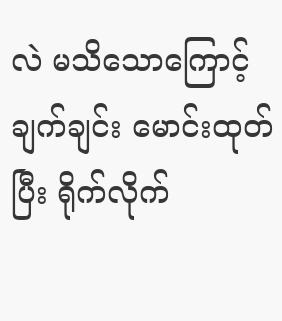လဲ မသိသောကြောင့် ချက်ချင်း မောင်းထုတ်ပြီး ရိုက်လိုက်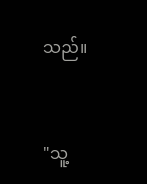သည်။


"သူ့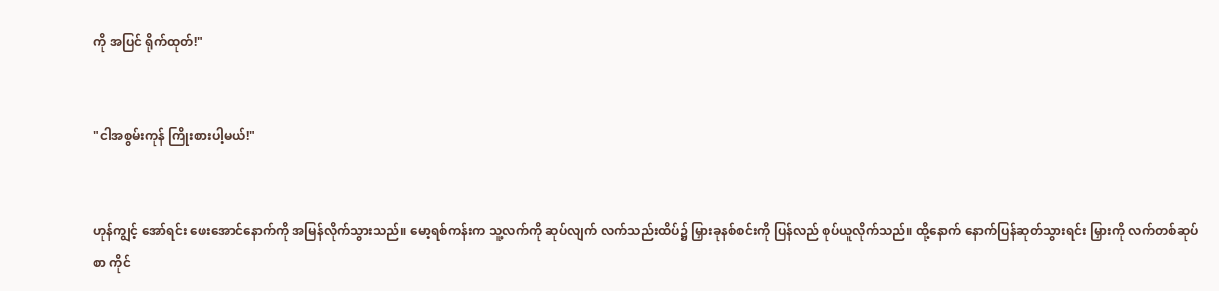ကို အပြင် ရိုက်ထုတ်!"


"ငါအစွမ်းကုန် ကြိုးစားပါ့မယ်!"


ဟုန်ကျွင့် အော်ရင်း ဖေးအောင်နောက်ကို အမြန်လိုက်သွားသည်။ မော့ရစ်ကန်းက သူ့လက်ကို ဆုပ်လျက် လက်သည်းထိပ်၌ မြှားခုနစ်စင်းကို ပြန်လည် စုပ်ယူလိုက်သည်။ ထို့နောက် နောက်ပြန်ဆုတ်သွားရင်း မြှားကို လက်တစ်ဆုပ်စာ ကိုင်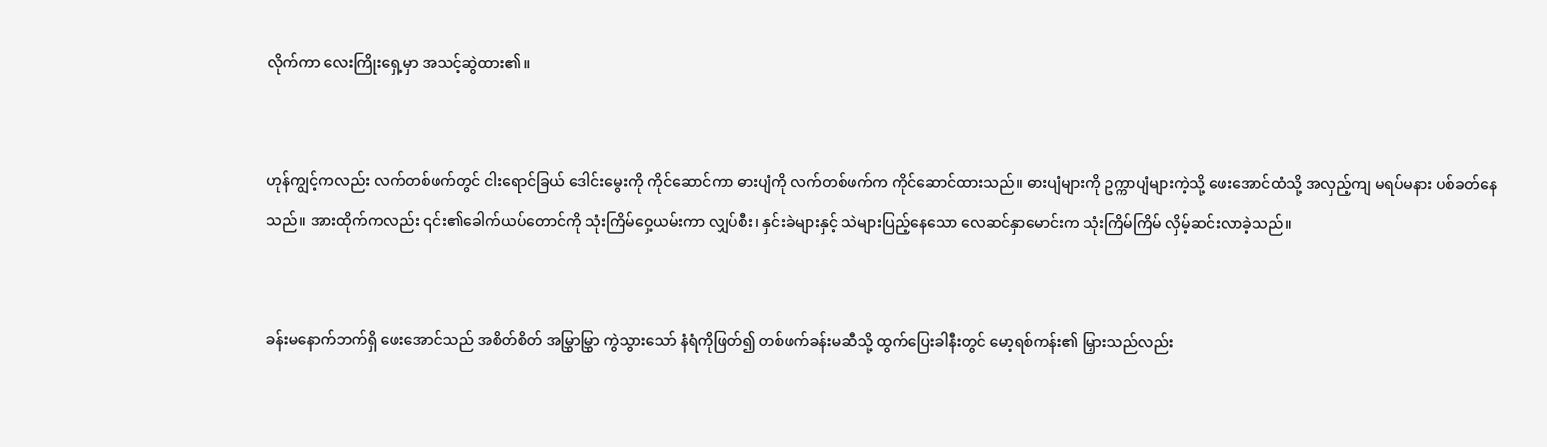လိုက်ကာ လေးကြိုးရှေ့မှာ အသင့်ဆွဲထား၏။


ဟုန်ကျွင့်ကလည်း လက်တစ်ဖက်တွင် ငါးရောင်ခြယ် ဒေါင်းမွေးကို ကိုင်ဆောင်ကာ ဓားပျံကို လက်တစ်ဖက်က ကိုင်ဆောင်ထားသည်။ ဓားပျံများကို ဥက္ကာပျံများကဲ့သို့ ဖေးအောင်ထံသို့ အလှည့်ကျ မရပ်မနား ပစ်ခတ်နေသည်။ အားထိုက်ကလည်း ၎င်း၏ခေါက်ယပ်တောင်ကို သုံးကြိမ်ဝှေ့ယမ်းကာ လျှပ်စီး၊ နှင်းခဲများနှင့် သဲများပြည့်နေသော လေဆင်နှာမောင်းက သုံးကြိမ်ကြိမ် လှိမ့်ဆင်းလာခဲ့သည်။


ခန်းမနောက်ဘက်ရှိ ဖေးအောင်သည် အစိတ်စိတ် အမြွှာမြွှာ ကွဲသွားသော် နံရံကိုဖြတ်၍ တစ်ဖက်ခန်းမဆီသို့ ထွက်ပြေးခါနီးတွင် မော့ရစ်ကန်း၏ မြှားသည်လည်း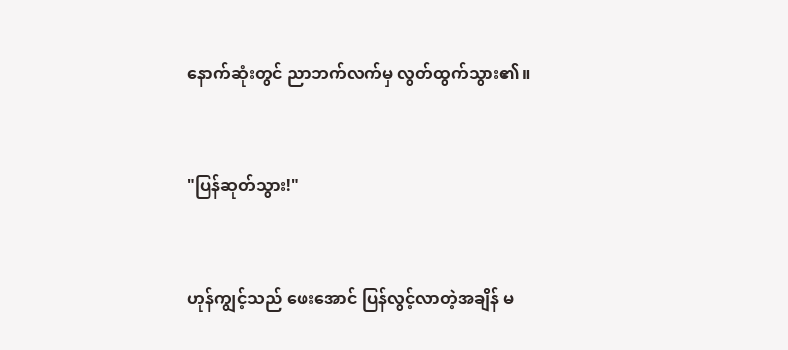နောက်ဆုံးတွင် ညာဘက်လက်မှ လွတ်ထွက်သွား၏။


"ပြန်ဆုတ်သွား!"


ဟုန်ကျွင့်သည် ဖေးအောင် ပြန်လွင့်လာတဲ့အချိန် မ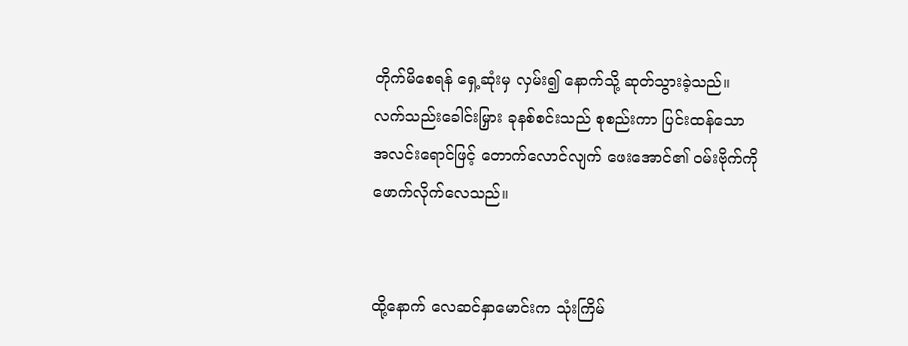တိုက်မိစေရန် ရှေ့ဆုံးမှ လှမ်း၍ နောက်သို့ ဆုတ်သွားခဲ့သည်။ လက်သည်းခေါင်းမြှား ခုနစ်စင်းသည် စုစည်းကာ ပြင်းထန်သော အလင်းရောင်ဖြင့် တောက်လောင်လျက် ဖေးအောင်၏ ဝမ်းဗိုက်ကို ဖောက်လိုက်လေသည်။


ထို့နောက် လေဆင်နှာမောင်းက သုံးကြိမ်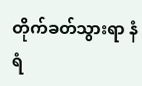တိုက်ခတ်သွားရာ နံရံ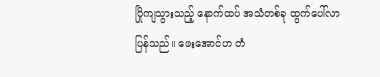ပြိုကျသွားသည့် နောက်ထပ် အသံတစ်ခု ထွက်ပေါ်လာပြန်သည်။ ဖေးအောင်ဟ တံ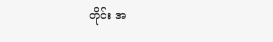တိုင်း အ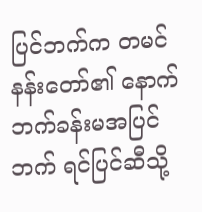ပြင်ဘက်က တမင်နန်းတော်၏ နောက်ဘက်ခန်းမအပြင်ဘက် ရင်ပြင်ဆီသို့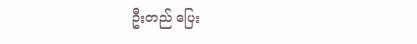ဦးတည် ပြေး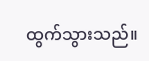ထွက်သွားသည်။